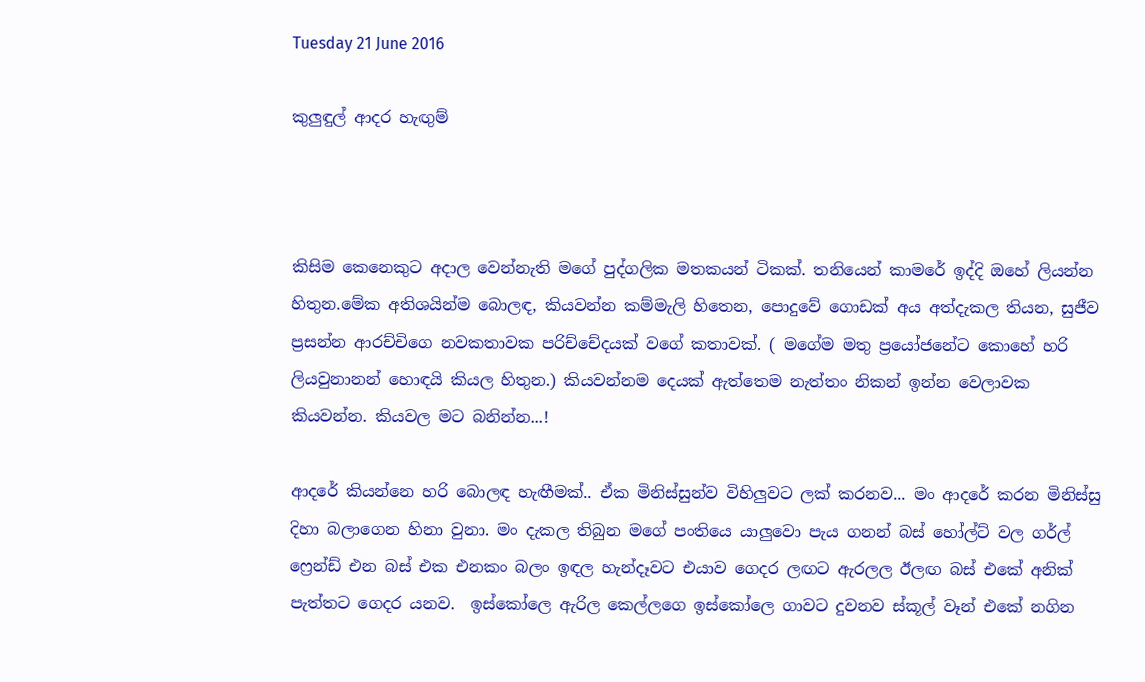Tuesday 21 June 2016

කුලුඳුල් ආදර හැඟුම්



කිසිම කෙනෙකුට අදාල වෙන්නැති මගේ පුද්ගලික මතකයන් ටිකක්. තනියෙන් කාමරේ ඉද්දි ඔහේ ලියන්න හිතුන.මේක අතිශයින්ම බොලඳ, කියවන්න කම්මැලි හිතෙන, පොදුවේ ගොඩක් අය අත්දැකල තියන, සුජීව ප්‍රසන්න ආරච්චිගෙ නවකතාවක පරිච්චේදයක් වගේ කතාවක්. ( මගේම මතු ප්‍රයෝජනේට කොහේ හරි ලියවුනානන් හොඳයි කියල හිතුන.) කියවන්නම දෙයක් ඇත්තෙම නැත්තං නිකන් ඉන්න වෙලාවක කියවන්න. කියවල මට බනින්න...!

ආදරේ කියන්නෙ හරි බොලඳ හැඟීමක්.. ඒක මිනිස්සුන්ව විහිලුවට ලක් කරනව... මං ආදරේ කරන මිනිස්සු දිහා බලාගෙන හිනා වුනා. මං දැකල තිබුන මගේ පංතියෙ යාලුවො පැය ගනන් බස් හෝල්ට් වල ගර්ල් ෆ්‍රෙන්ඩ් එන බස් එක එනකං බලං ඉඳල හැන්දෑවට එයාව ගෙදර ලඟට ඇරලල ඊලඟ බස් එකේ අනික් පැත්තට ගෙදර යනව.  ඉස්කෝලෙ ඇරිල කෙල්ලගෙ ඉස්කෝලෙ ගාවට දුවනව ස්කූල් වෑන් එකේ නගින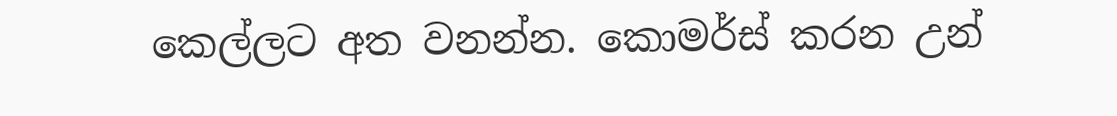කෙල්ලට අත වනන්න. කොමර්ස් කරන උන්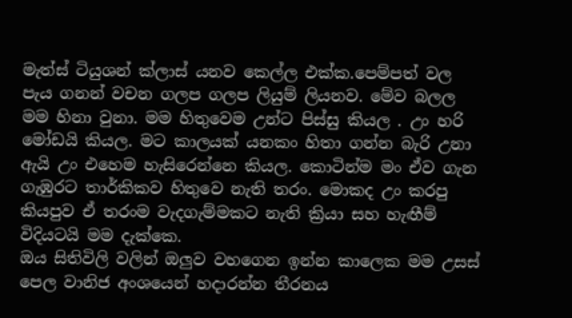මැත්ස් ටියුශන් ක්ලාස් යනව කෙල්ල එක්ක.පෙම්පත් වල පැය ගනන් වචන ගලප ගලප ලියුම් ලියනව. මේව බලල මම හිනා වුනා. මම හිතුවෙම උන්ට පිස්සු කියල . උං හරි මෝඩයි කියල. මට කාලයක් යනකං හිතා ගන්න බැරි උනා ඇයි උං එහෙම හැසිරෙන්නෙ කියල. කොටින්ම මං ඒව ගැන ගැඹුරට තාර්කිකව හිතුවෙ නැති තරං. මොකද උං කරපු කියපුව ඒ තරංම වැදගැම්මකට නැති ක්‍රියා සහ හැඟීම් විදියටයි මම දැක්කෙ.
ඔය සිතිවිලි වලින් ඔලුව වහගෙන ඉන්න කාලෙක මම උසස් පෙල වානිජ අංශයෙන් හදාරන්න තීරනය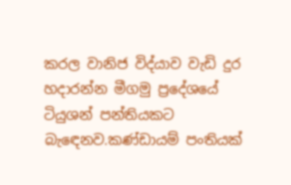කරල වානිජ විද්යාව වැඩි දුර හදාරන්න මීගමු ප්‍රදේශයේ ටියුශන් පන්තියකට බැඳෙනව.කණ්ඩායම් පංතියක්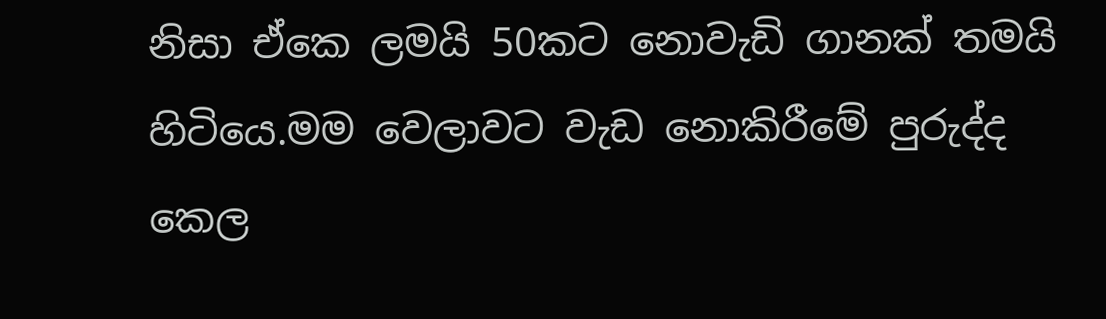නිසා ඒකෙ ලමයි 50කට නොවැඩි ගානක් තමයි හිටියෙ.මම වෙලාවට වැඩ නොකිරීමේ පුරුද්ද කෙල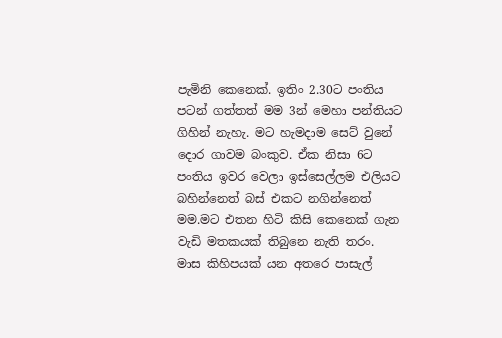පැමිනි කෙනෙක්. ඉතිං 2.30ට පංතිය පටන් ගත්තත් මම 3න් මෙහා පන්තියට ගිහින් නැහැ. මට හැමදාම සෙට් වුනේ දොර ගාවම බංකුව. ඒක නිසා 6ට පංතිය ඉවර වෙලා ඉස්සෙල්ලම එලියට බහින්නෙත් බස් එකට නගින්නෙත් මම.මට එතන හිටි කිසි කෙනෙක් ගැන වැඩි මතකයක් තිබුනෙ නැති තරං.
මාස කිහිපයක් යන අතරෙ පාසැල්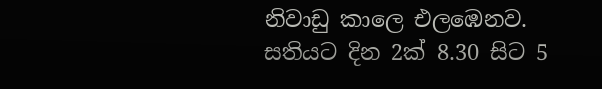නිවාඩු කාලෙ එලඹෙනව. සතියට දින 2ක් 8.30 සිට 5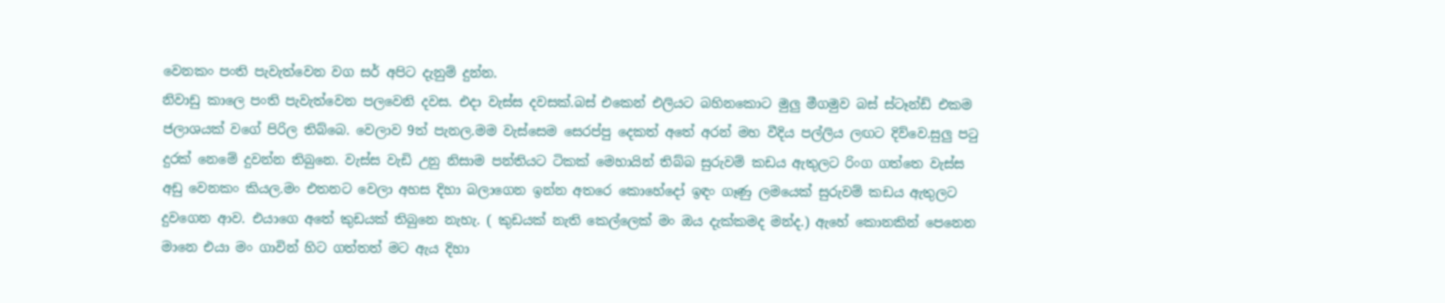වෙනකං පංති පැවැත්වෙන වග සර් අපිට දැනුම් දුන්න.
නිවාඩු කාලෙ පංති පැවැත්වෙන පලවෙනි දවස. එදා වැස්ස දවසක්.බස් එකෙන් එලියට බහිනකොට මුලු මීගමුව බස් ස්ටෑන්ඩ් එකම ජලාශයක් වගේ පිරිල තිබ්බෙ. වෙලාව 9ත් පැනල.මම වැස්සෙම සෙරප්පු දෙකත් අතේ අරන් මහ වීදිය පල්ලිය ලඟට දිව්වෙ.සුලු පටු දුරක් නෙමේ දුවන්න තිබුනෙ. වැස්ස වැඩි උනු නිසාම පන්තියට ටිකක් මෙහායින් තිබ්බ සුරුවම් කඩය ඇතුලට රිංග ගත්තෙ වැස්ස අඩු වෙනකං කියල.මං එතනට වෙලා අහස දිහා බලාගෙන ඉන්න අතරෙ කොහේදෝ ඉඳං ගෑණු ලමයෙක් සුරුවම් කඩය ඇතුලට දුවගෙන ආව. එයාගෙ අතේ කුඩයක් තිබුනෙ නැහැ. ( කුඩයක් නැති කෙල්ලෙක් මං ඔය දැක්කමද මන්ද.) ඇහේ කොනකින් පෙනෙන මානෙ එයා මං ගාවින් හිට ගත්තත් මට ඇය දිහා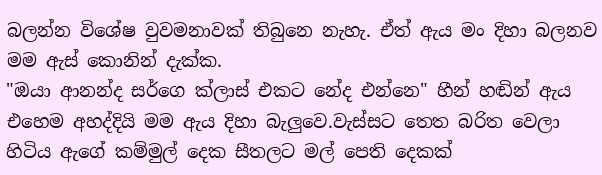බලන්න විශේෂ වුවමනාවක් තිබුනෙ නැහැ. ඒත් ඇය මං දිහා බලනව මම ඇස් කොනින් දැක්ක.
"ඔයා ආනන්ද සර්ගෙ ක්ලාස් එකට නේද එන්නෙ" හීන් හඬින් ඇය එහෙම අහද්දියි මම ඇය දිහා බැලුවෙ.වැස්සට තෙත බරිත වෙලා හිටිය ඇගේ කම්මුල් දෙක සීතලට මල් පෙති දෙකක්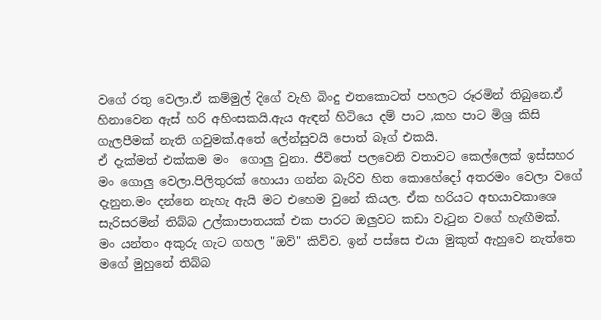වගේ රතු වෙලා.ඒ කම්මුල් දිගේ වැහි බිංදු එතකොටත් පහලට රූරමින් තිබුනෙ.ඒ හිනාවෙන ඇස් හරි අහිංසකයි.ඇය ඇඳන් හිටියෙ දම් පාට ,කහ පාට මිශ්‍ර කිසි ගැලපීමක් නැති ගවුමක්.අතේ ලේන්සුවයි පොත් බෑග් එකයි.
ඒ දැක්මත් එක්කම මං  ගොලු වුනා. ජීවිතේ පලවෙනි වතාවට කෙල්ලෙක් ඉස්සහර මං ගොලු වෙලා.පිලිතුරක් හොයා ගන්න බැරිව හිත කොහේදෝ අතරමං වෙලා වගේ දැනුන.මං දන්නෙ නැහැ ඇයි මට එහෙම වුනේ කියල. ඒක හරියට අභ‍යාවකාශෙ සැරිසරමින් තිබ්බ උල්කාපාතයක් එක පාරට ඔලුවට කඩා වැටුන වගේ හැඟීමක්.
මං යන්තං අකුරු ගැට ගහල "ඔව්" කිව්ව. ඉන් පස්සෙ එයා මුකුත් ඇහුවෙ නැත්තෙ මගේ මුහුනේ තිබ්බ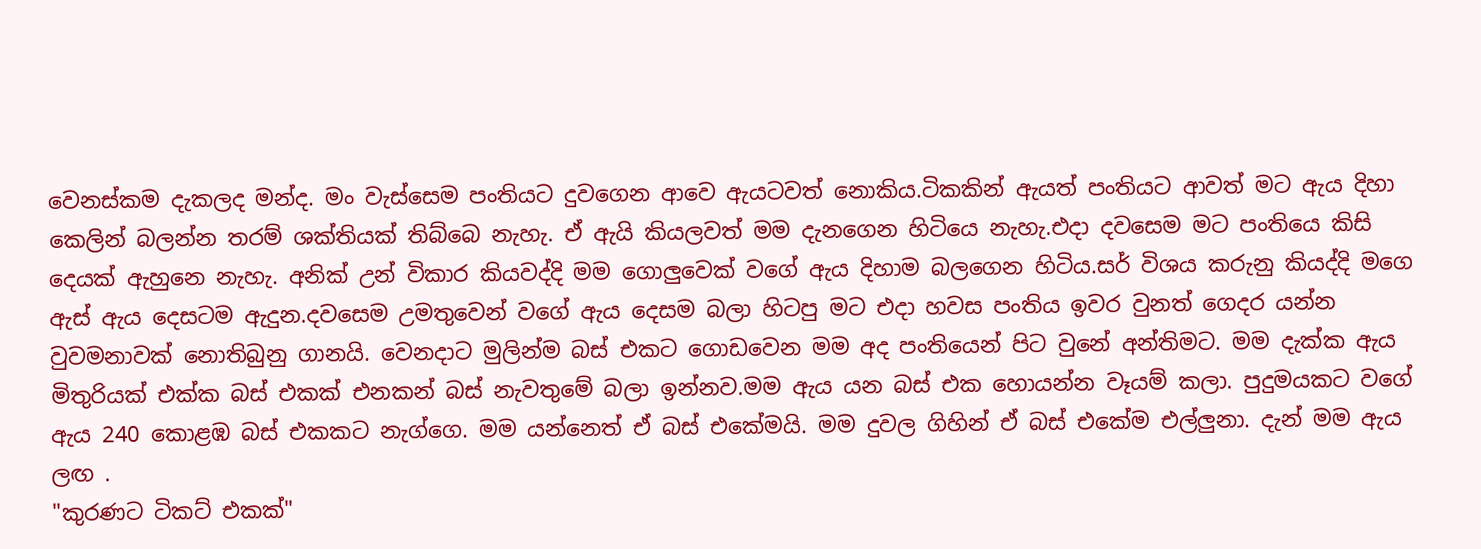වෙනස්කම දැකලද මන්ද. මං වැස්සෙම පංතියට දුවගෙන ආවෙ ඇයටවත් නොකිය.ටිකකින් ඇයත් පංතියට ආවත් මට ඇය දිහා කෙලින් බලන්න තරම් ශක්තියක් තිබ්බෙ නැහැ. ඒ ඇයි කියලවත් මම දැනගෙන හිටියෙ නැහැ.එදා දවසෙම මට පංතියෙ කිසි දෙයක් ඇහුනෙ නැහැ. අනික් උන් විකාර කියවද්දි මම ගොලුවෙක් වගේ ඇය දිහාම බලගෙන හිටිය.සර් විශය කරුනු කියද්දි මගෙ ඇස් ඇය දෙසටම ඇදුන.දවසෙම උමතුවෙන් වගේ ඇය දෙසම බලා හිටපු මට එදා හවස පංතිය ඉවර වුනත් ගෙදර යන්න වුවමනාවක් නොතිබුනු ගානයි. වෙනදාට මුලින්ම බස් එකට ගොඩවෙන මම අද පංතියෙන් පිට වුනේ අන්තිමට. මම දැක්ක ඇය මිතුරියක් එක්ක බස් එකක් එනකන් බස් නැවතුමේ බලා ඉන්නව.මම ඇය යන බස් එක හොයන්න වෑයම් කලා. පුදුමයකට වගේ ඇය 240 කොළඹ බස් එකකට නැග්ගෙ. මම යන්නෙත් ඒ බස් එකේමයි. මම දුවල ගිහින් ඒ බස් එකේම එල්ලුනා. දැන් මම ඇය ලඟ .
"කුරණට ටිකට් එකක්"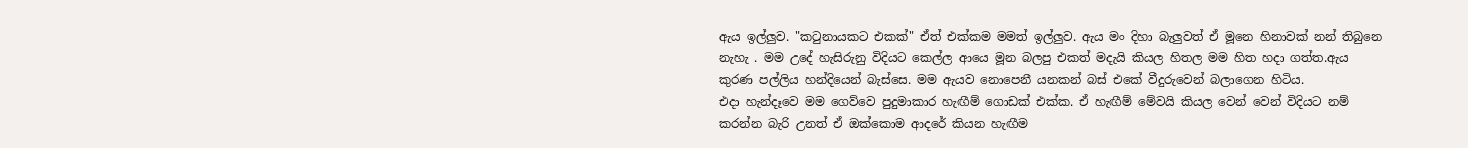ඇය ඉල්ලුව. "කටුනායකට එකක්" ඒත් එක්කම මමත් ඉල්ලුව. ඇය මං දිහා බැලුවත් ඒ මූනෙ හිනාවක් නන් තිබුනෙ නැහැ . මම උදේ හැසිරුනු විදියට කෙල්ල ආයෙ මූන බලපු එකත් මදැයි කියල හිතල මම හිත හදා ගත්ත.ඇය කුරණ පල්ලිය හන්දියෙන් බැස්සෙ. මම ඇයව නොපෙනී යනකන් බස් එකේ වීදුරුවෙන් බලාගෙන හිටිය.
එදා හැන්දෑවෙ මම ගෙව්වෙ පුදුමාකාර හැඟීම් ගොඩක් එක්ක. ඒ හැඟීම් මේවයි කියල වෙන් වෙන් විදියට නම් කරන්න බැරි උනත් ඒ ඔක්කොම ආදරේ කියන හැඟීම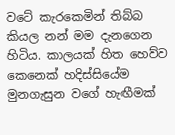වටේ කැරකෙමින් තිබ්බ කියල නන් මම දැනගෙන හිටිය. කාලයක් හිත හෙව්ව කෙනෙක් හදිස්සියේම මුනගැසුන වගේ හැඟීමක්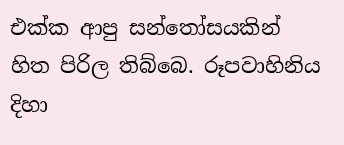එක්ක ආපු සන්තෝසයකින් හිත පිරිල තිබ්බෙ. රූපවාහිනිය දිහා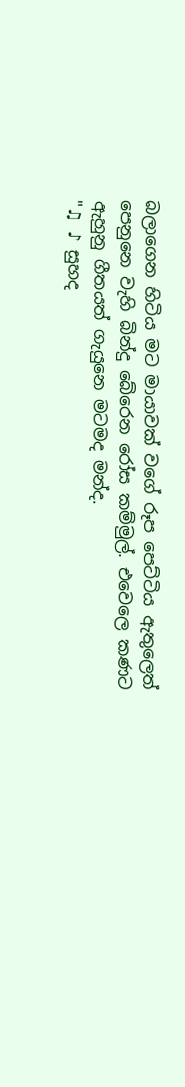බලාගෙන හිටිය මට මායාවක් වගේ රූප පෙට්ටිය ඇතුලෙත් පෙනුනෙ වැහි බින්දු බේරෙන රෝස කම්මුල්. එවෙලෙ කණට ඇහුනු ගීතයත් ගැයුනෙ මටමද මන්ද.
"♫ ♪ සුහද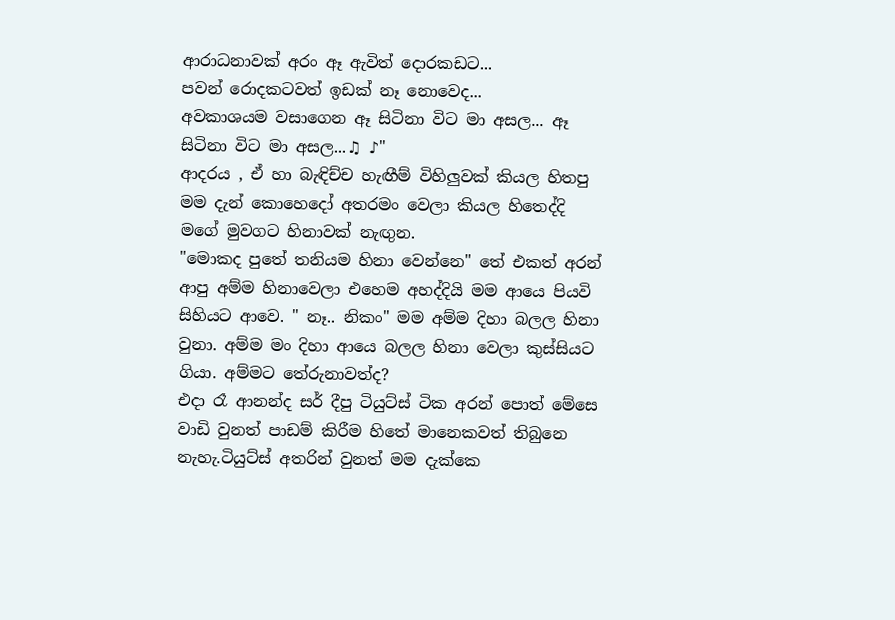ආරාධනාවක් අරං ඈ ඇවිත් දොරකඩට...
පවන් රොදකටවත් ඉඩක් නෑ නොවෙද...
අවකාශයම වසාගෙන ඈ සිටිනා විට මා අසල... ඈ සිටිනා විට මා අසල...♫ ♪"
ආදරය , ඒ හා බැඳිච්ච හැඟීම් විහිලුවක් කියල හිතපු මම දැන් කොහෙදෝ අතරමං වෙලා කියල හිතෙද්දි මගේ මුවගට හිනාවක් නැඟුන.
"මොකද පුතේ තනියම හිනා වෙන්නෙ" තේ එකත් අරන් ආපු අම්ම හිනාවෙලා එහෙම අහද්දියි මම ආයෙ පියවි සිහියට ආවෙ. " නෑ.. නිකං" මම අම්ම දිහා බලල හිනා වුනා. අම්ම මං දිහා ආයෙ බලල හිනා වෙලා කුස්සියට ගියා. අම්මට තේරුනාවත්ද?
එදා රෑ ආනන්ද සර් දීපු ටියුට්ස් ටික අරන් පොත් මේසෙ වාඩි වුනත් පාඩම් කිරීම හිතේ මානෙකවත් තිබුනෙ නැහැ.ටියුට්ස් අතරින් වුනත් මම දැක්කෙ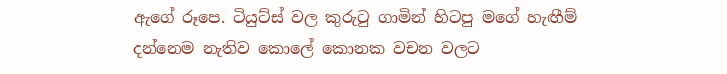ඇගේ රූපෙ. ටියුට්ස් වල කුරුටු ගාමින් හිටපු මගේ හැඟීම් දන්නෙම නැතිව කොලේ කොනක වචන වලට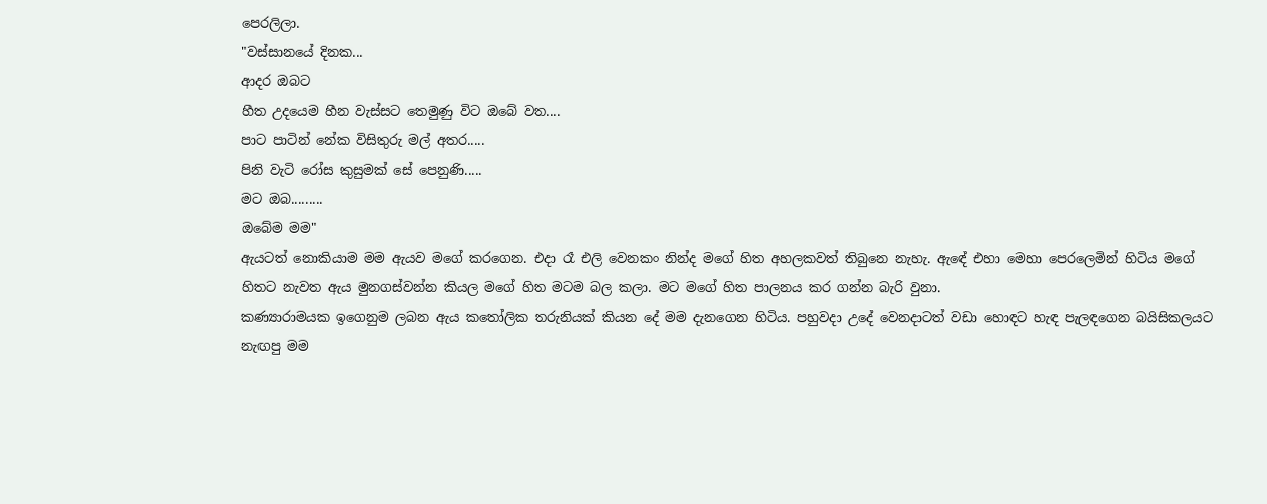පෙරලිලා.
"වස්සානයේ දිනක...
ආදර ඔබට
හීත උදයෙම හීන වැස්සට තෙමුණු විට ඔබේ වත....
පාට පාටින් නේක විසිතුරු මල් අතර.....
පිනි වැටි රෝස කුසුමක් සේ පෙනුණි.....
මට ඔබ.........
ඔබේම මම"
ඇයටත් නොකියාම මම ඇයව මගේ කරගෙන. එදා රෑ එලි වෙනකං නින්ද මගේ හිත අහලකවත් තිබුනෙ නැහැ. ඇඳේ එහා මෙහා පෙරලෙමින් හිටිය මගේ හිතට නැවත ඇය මුනගස්වන්න කියල මගේ හිත මටම බල කලා. මට මගේ හිත පාලනය කර ගන්න බැරි වුනා.
කණ්‍යාරාමයක ඉගෙනුම ලබන ඇය කතෝලික තරුනියක් කියන දේ මම දැනගෙන හිටිය. පහුවදා උදේ වෙනදාටත් වඩා හොඳට හැඳ පැලඳගෙන බයිසිකලයට නැඟපු මම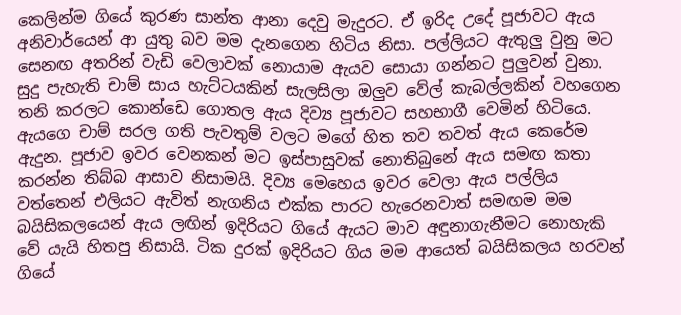කෙලින්ම ගියේ කුරණ සාන්ත ආනා දෙවු මැදුරට. ඒ ඉරිද උදේ පූජාවට ඇය අනිවාර්යෙන් ආ යුතු බව මම දැනගෙන හිටිය නිසා. පල්ලියට ඇතුලු වුනු මට සෙනඟ අතරින් වැඩි වෙලාවක් නොයාම ඇයව සොයා ගන්නට පුලුවන් වුනා. සුදු පැහැති චාම් සාය හැට්ටයකින් සැලසිලා ඔලුව වේල් කැබල්ලකින් වහගෙන තනි කරලට කොන්ඩෙ ගොතල ඇය දිව්‍ය පූජාවට සහභාගී වෙමින් හිටියෙ. ඇයගෙ චාම් සරල ගති පැවතුම් වලට මගේ හිත තව තවත් ඇය කෙරේම ඇදුන. පූජාව ඉවර වෙනකන් මට ඉස්පාසුවක් නොතිබුනේ ඇය සමඟ කතා කරන්න තිබ්බ ආසාව නිසාමයි. දිව්‍ය මෙහෙය ඉවර වෙලා ඇය පල්ලිය වත්තෙන් එලියට ඇවිත් නැගනිය එක්ක පාරට හැරෙනවාත් සමඟම මම බයිසිකලයෙන් ඇය ලඟින් ඉදිරියට ගියේ ඇයට මාව අඳුනාගැනීමට නොහැකි වේ යැයි හිතපු නිසායි. ටික දුරක් ඉදිරියට ගිය මම ආයෙත් බයිසිකලය හරවන් ගියේ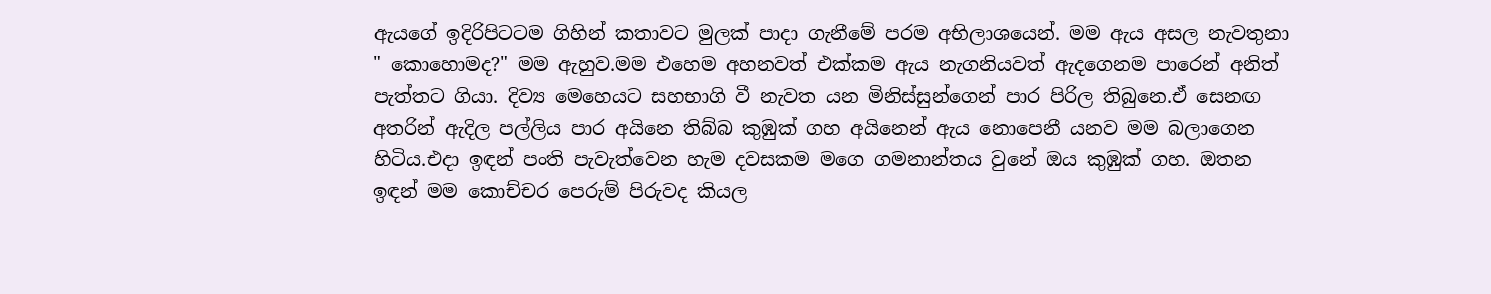ඇයගේ ඉදිරිපිටටම ගිහින් කතාවට මුලක් පාදා ගැනීමේ පරම අභිලාශයෙන්. මම ඇය අසල නැවතුනා " කොහොමද?" මම ඇහුව.මම එහෙම අහනවත් එක්කම ඇය නැගනියවත් ඇදගෙනම පාරෙන් අනිත් පැත්තට ගියා. දිව්‍ය මෙහෙයට සහභාගි වී නැවත යන මිනිස්සුන්ගෙන් පාර පිරිල තිබුනෙ.ඒ සෙනඟ අතරින් ඇදිල පල්ලිය පාර අයිනෙ තිබ්බ කුඹුක් ගහ අයිනෙන් ඇය නොපෙනී යනව මම බලාගෙන හිටිය.එදා ඉඳන් පංති පැවැත්වෙන හැම දවසකම මගෙ ගමනාන්තය වුනේ ඔය කුඹුක් ගහ. ඔතන ඉඳන් මම කොච්චර පෙරුම් පිරුවද කියල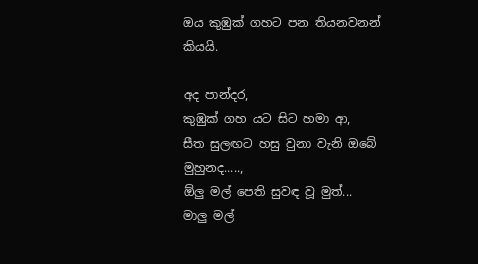ඔය කුඹුක් ගහට පන තියනවනන් කියයි.

අද පාන්දර,
කුඹුක් ගහ යට සිට හමා ආ,
සීත සුලඟට හසු වුනා වැනි ඔබේ මුහුනද.....,
ඕලු මල් පෙති සුවඳ වූ මුත්...
මාලු මල්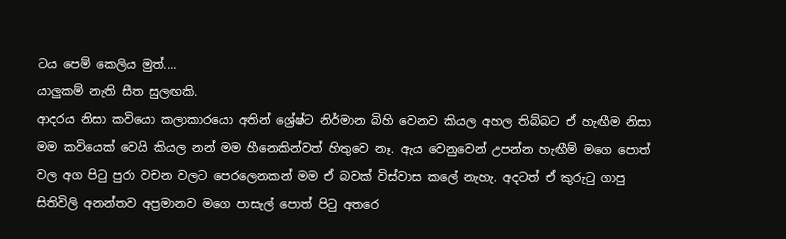ටය පෙම් කෙලිය මුත්....
යාලුකම් නැති සීත සුලඟකි.
ආදරය නිසා කවියො කලාකාරයො අතින් ශ්‍රේෂ්ට නිර්මාන බිහි වෙනව කියල අහල තිබ්බට ඒ හැඟීම නිසා මම කවියෙක් වෙයි කියල නන් මම හීනෙකින්වත් හිතුවෙ නෑ. ඇය වෙනුවෙන් උපන්න හැඟීම් මගෙ පොත් වල අග පිටු පුරා වචන වලට පෙරලෙනකන් මම ඒ බවක් විස්වාස කලේ නැහැ. අදටත් ඒ කුරුටු ගාපු සිතිවිලි අනන්තව අප්‍රමානව මගෙ පාසැල් පොත් පිටු අතරෙ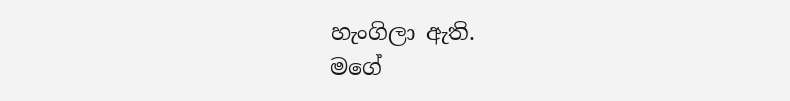හැංගිලා ඇති.
මගේ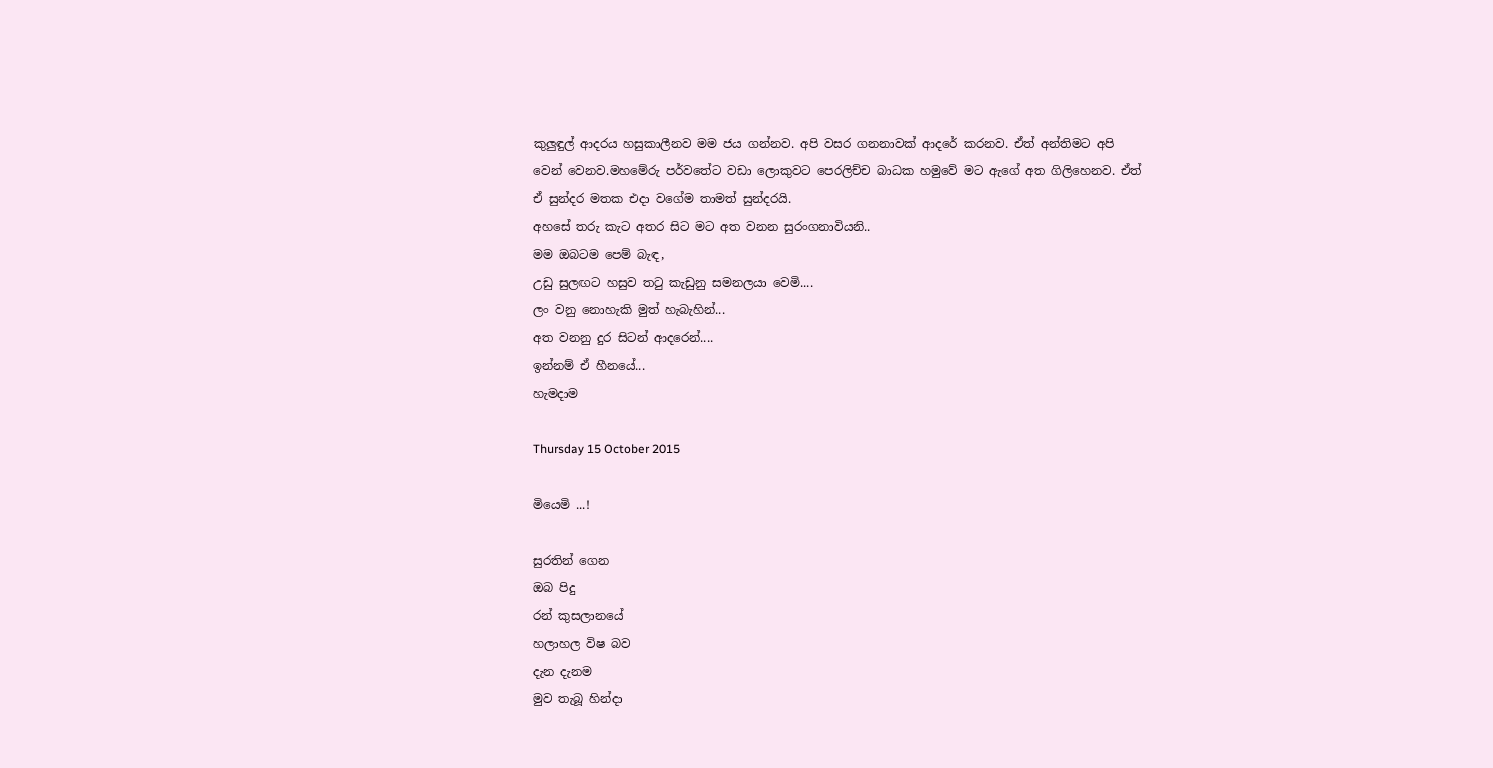කුලුඳුල් ආදරය හසුකාලීනව මම ජය ගන්නව. අපි වසර ගනනාවක් ආදරේ කරනව. ඒත් අන්තිමට අපි වෙන් වෙනව.මහමේරු පර්වතේට වඩා ලොකුවට පෙරලිච්ච බාධක හමුවේ මට ඇගේ අත ගිලිහෙනව. ඒත් ඒ සුන්දර මතක එදා වගේම තාමත් සුන්දරයි.
අහසේ තරු කැට අතර සිට මට අත වනන සුරංගනාවියනි..
මම ඔබටම පෙම් බැඳ,
උඩු සුලඟට හසුව තටු කැඩුනු සමනලයා වෙමි....
ලං වනු නොහැකි මුත් හැබැහින්...
අත වනනු දුර සිටන් ආදරෙන්....
ඉන්නම් ඒ හීනයේ...
හැමදාම

Thursday 15 October 2015

මියෙමි ...!

සුරතින් ගෙන
ඔබ පිදු
රන් කුසලානයේ
හලාහල විෂ බව
දැන දැනම
මුව තැබූ හින්දා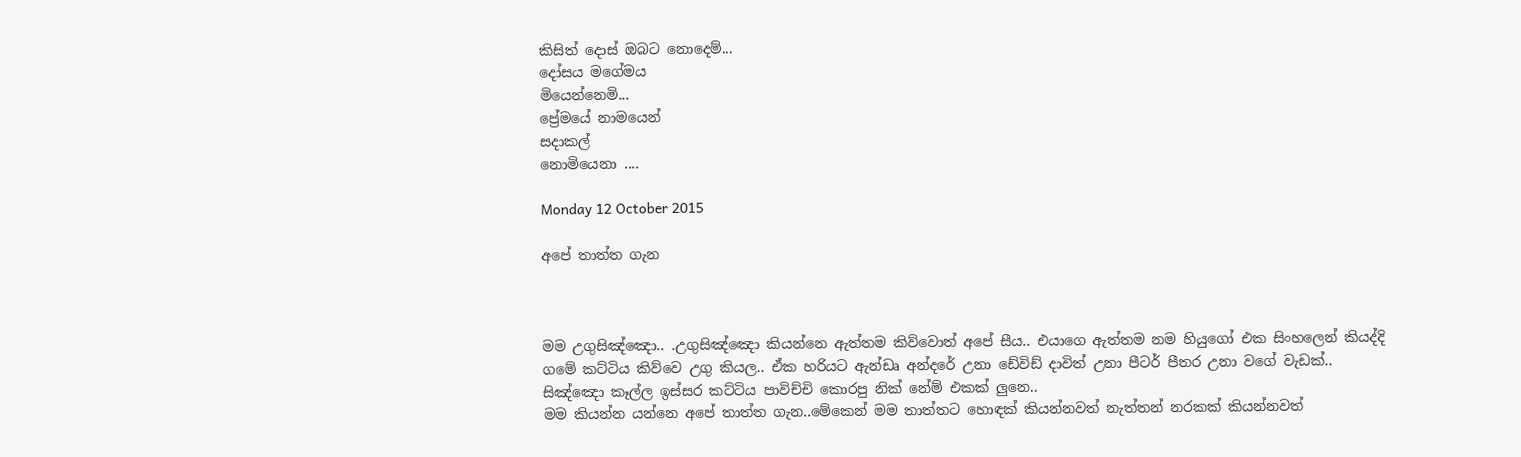කිසිත් දොස් ඔබට නොදෙම්...
දෝසය මගේමය
මියෙන්නෙමි...
ප්‍රේමයේ නාමයෙන්
සදාකල්
නොමියෙනා ....

Monday 12 October 2015

අපේ තාත්ත ගැන



මම උගුසිඤ්ඤො.. .උගුසිඤ්ඤො කියන්නෙ ඇත්තම කිව්වොත් අපේ සීය.. එයාගෙ ඇත්තම නම හියුගෝ එක සිංහලෙන් කියද්දි ගමේ කට්ටිය කිව්වෙ උගු කියල.. ඒක හරියට ඇන්ඩෘ අන්දරේ උනා ඩේවිඩ් දාවිත් උනා පීටර් පීතර උනා වගේ වැඩක්.. සිඤ්ඤො කෑල්ල ඉස්සර කට්ටිය පාවිච්චි කොරපු නික් නේම් එකක් ලුනෙ..
මම කියන්න යන්නෙ අපේ තාත්ත ගැන..මේකෙන් මම තාත්තට හොඳක් කියන්නවත් නැත්තන් නරකක් කියන්නවත්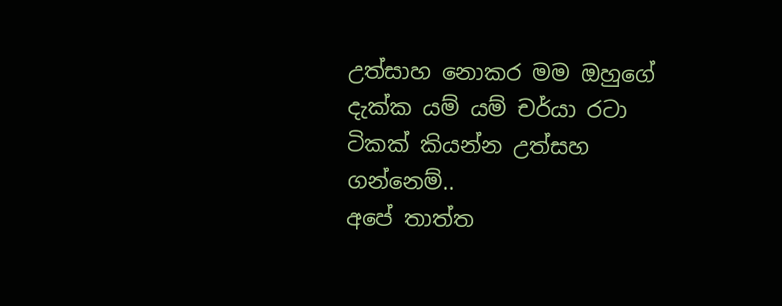උත්සාහ නොකර මම ඔහුගේ දැක්ක යම් යම් චර්යා රටා ටිකක් කියන්න උත්සහ ගන්නෙම්..
අපේ තාත්ත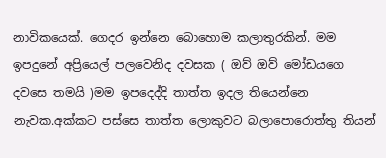නාවිකයෙක්. ගෙදර ඉන්නෙ බොහොම කලාතුරකින්. මම ඉපදුනේ අප්‍රියෙල් පලවෙනිද දවසක ( ඔව් ඔව් මෝඩයගෙ දවසෙ තමයි )මම ඉපදෙද්දි තාත්ත ඉදල තියෙන්නෙ නැවක.අක්කට පස්සෙ තාත්ත ලොකුවට බලාපොරොත්තු තියන්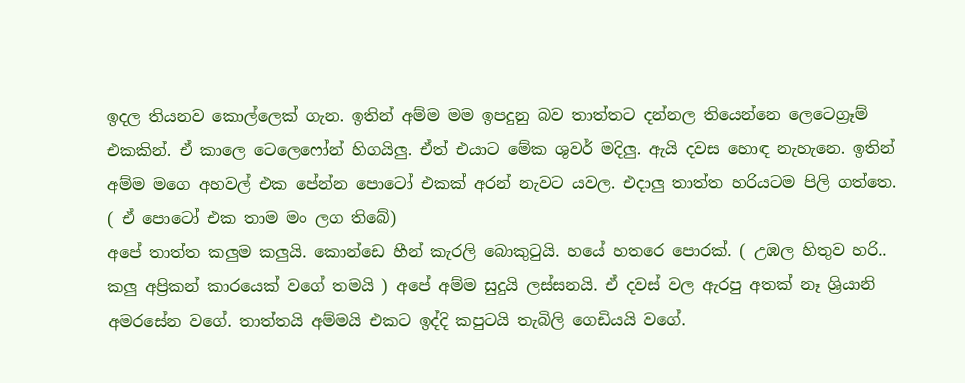ඉදල තියනව කොල්ලෙක් ගැන. ඉතින් අම්ම මම ඉපදුනු බව තාත්තට දන්නල තියෙන්නෙ ලෙටෙග්‍රෑම් එකකින්. ඒ කාලෙ ටෙලෙෆෝන් හිගයිලු. ඒත් එයාට මේක ශුවර් මදිලු. ඇයි දවස හොඳ නැහැනෙ. ඉතින් අම්ම මගෙ අහවල් එක පේන්න පොටෝ එකක් අරන් නැවට යවල. එදාලු තාත්ත හරියටම පිලි ගත්තෙ. ( ඒ පොටෝ එක තාම මං ලග තිබේ)
අපේ තාත්ත කලුම කලුයි. කොන්ඩෙ හීන් කැරලි බොකුටුයි. හයේ හතරෙ පොරක්. ( උඹල හිතුව හරි.. කලු අප්‍රිකන් කාරයෙක් වගේ තමයි ) අපේ අම්ම සුදුයි ලස්සනයි. ඒ දවස් වල ඇරපු අතක් නෑ ශ්‍රියානි අමරසේන වගේ. තාත්තයි අම්මයි එකට ඉද්දි කපුටයි තැබිලි ගෙඩියයි වගේ.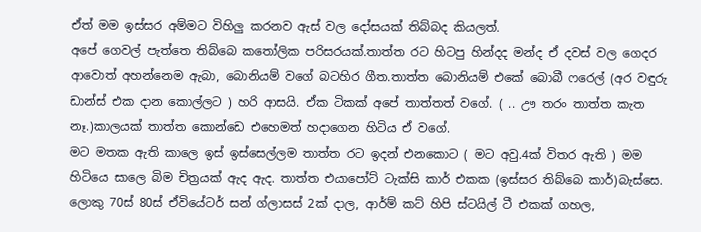ඒත් මම ඉස්සර අම්මට විහිලු කරනව ඇස් වල දෝසයක් තිබ්බද කියලත්.
අපේ ගෙවල් පැත්තෙ තිබ්බෙ කතෝලික පරිසරයක්.තාත්ත රට හිටපු හින්දද මන්ද ඒ දවස් වල ගෙදර ආවොත් අහන්නෙම ඇබා, බොනියම් වගේ බටහිර ගීත.තාත්ත බොනියම් එකේ බොබී ෆරෙල් (අර වඳුරු ඩාන්ස් එක දාන කොල්ලට ) හරි ආසයි. ඒක ටිකක් අපේ තාත්තත් වගේ. ( .. ඌ තරං තාත්ත කැත නෑ.)කාලයක් තාත්ත කොන්ඩෙ එහෙමත් හදාගෙන හිටිය ඒ වගේ.
මට මතක ඇති කාලෙ ඉස් ඉස්සෙල්ලම තාත්ත රට ඉදන් එනකොට ( මට අවු.4ක් විතර ඇති ) මම හිටියෙ සාලෙ බිම චිත්‍රයක් ඇද ඇද. තාත්ත එයාපෝට් ටැක්සි කාර් එකක (ඉස්සර තිබ්බෙ කාර්)බැස්සෙ. ලොකු 70ස් 80ස් ඒවියේටර් සන් ග්ලාසස් 2ක් දාල, ආර්ම් කට් හිපි ස්ටයිල් ටී එකක් ගහල,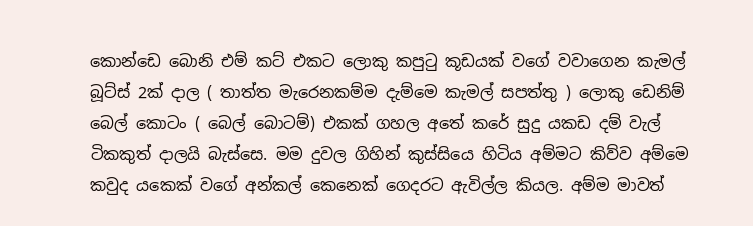කොන්ඩෙ බොනි එම් කට් එකට ලොකු කපුටු කූඩයක් වගේ වවාගෙන කැමල් බූට්ස් 2ක් දාල ( තාත්ත මැරෙනකම්ම දැම්මෙ කැමල් සපත්තු ) ලොකු ඩෙනිම් බෙල් කොටං ( බෙල් බොටම්) එකක් ගහල අතේ කරේ සුදු යකඩ දම් වැල් ටිකකුත් දාලයි බැස්සෙ. මම දුවල ගිහින් කුස්සියෙ හිටිය අම්මට කිව්ව අම්මෙ කවුද යකෙක් වගේ අන්කල් කෙනෙක් ගෙදරට ඇවිල්ල කියල. අම්ම මාවත්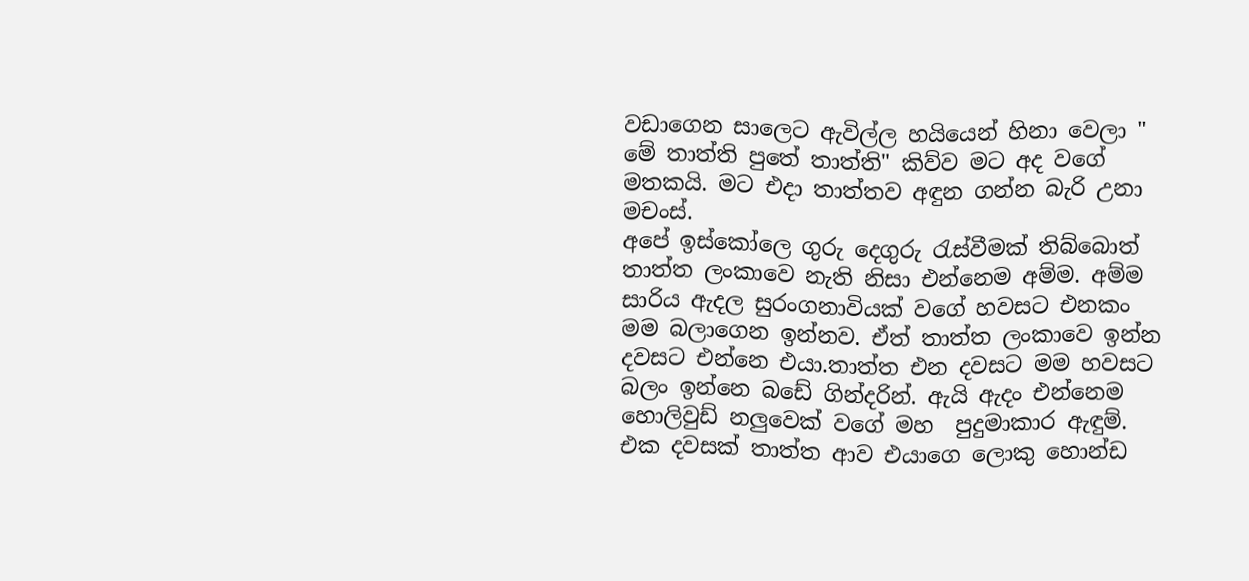වඩාගෙන සාලෙට ඇවිල්ල හයියෙන් හිනා වෙලා " මේ තාත්ති පුතේ තාත්ති" කිව්ව මට අද වගේ මතකයි. මට එදා තාත්තව අඳුන ගන්න බැරි උනා මචංස්.
අපේ ඉස්කෝලෙ ගුරු දෙගුරු රැස්වීමක් තිබ්බොත් තාත්ත ලංකාවෙ නැති නිසා එන්නෙම අම්ම. අම්ම සාරිය ඇදල සුරංගනාවියක් වගේ හවසට එනකං මම බලාගෙන ඉන්නව. ඒත් තාත්ත ලංකාවෙ ඉන්න දවසට එන්නෙ එයා.තාත්ත එන දවසට මම හවසට බලං ඉන්නෙ බඩේ ගින්දරින්. ඇයි ඇදං එන්නෙම හොලිවුඩ් නලුවෙක් වගේ මහ  පුදුමාකාර ඇඳුම්. එක දවසක් තාත්ත ආව එයාගෙ ලොකු හොන්ඩ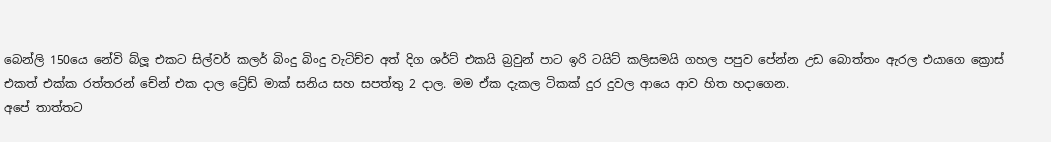බෙන්ලි 150යෙ නේවි බ්ලූ එකට සිල්වර් කලර් බිංදු බිංදු වැටිච්ච අත් දිග ශර්ට් එකයි බ්‍රවුන් පාට ඉරි ටයිට් කලිසමයි ගහල පපුව පේන්න උඩ බොත්තං ඇරල එයාගෙ ක්‍රොස් එකත් එක්ක රත්තරන් චේන් එක දාල ට්‍රේඩ් මාක් සනිය සහ සපත්තු 2 දාල. මම ඒක දැකල ටිකක් දුර දුවල ආයෙ ආව හිත හදාගෙන.
අපේ තාත්තට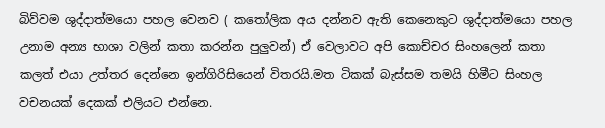බිව්වම ශුද්දාත්මයො පහල වෙනව ( කතෝලික අය දන්නව ඇති කෙනෙකුට ශුද්දාත්මයො පහල උනාම අන්‍ය භාශා වලින් කතා කරන්න පුලුවන්) ඒ වෙලාවට අපි කොච්චර සිංහලෙන් කතා කලත් එයා උත්තර දෙන්නෙ ඉන්ගිරිසියෙන් විතරයි.මත ටිකක් බැස්සම තමයි හිමීට සිංහල වචනයක් දෙකක් එලියට එන්නෙ.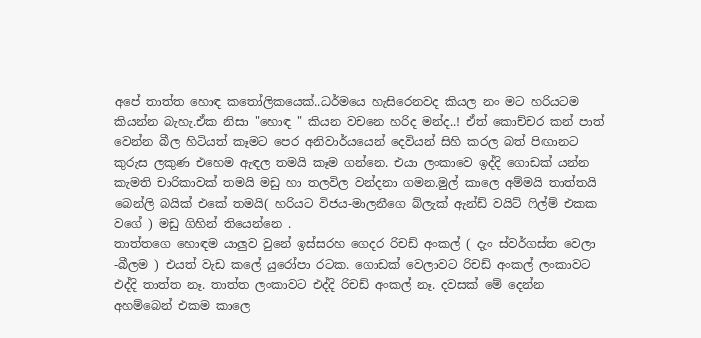අපේ තාත්ත හොඳ කතෝලිකයෙක්..ධර්මයෙ හැසිරෙනවද කියල නං මට හරියටම කියන්න බැහැ.ඒක නිසා "හොඳ " කියන වචනෙ හරිද මන්ද..! ඒත් කොච්චර කන් පාත් වෙන්න බීල හිටියත් කෑමට පෙර අනිවාර්යයෙන් දෙවියන් සිහි කරල බත් පිඟානට කුරුස ලකුණ එහෙම ඇඳල තමයි කෑම ගන්නෙ. එයා ලංකාවෙ ඉද්දි ගොඩක් යන්න කැමති චාරිකාවක් තමයි මඩු හා තලවිල වන්දනා ගමන.මුල් කාලෙ අම්මයි තාත්තයි බෙන්ලි බයික් එකේ තමයි( හරියට විජය-මාලනීගෙ බ්ලැක් ඇන්ඩ් වයිට් ෆිල්ම් එකක වගේ ) මඩු ගිහින් තියෙන්නෙ .
තාත්තගෙ හොඳම යාලුව වුනේ ඉස්සරහ ගෙදර රිචඩ් අංකල් ( දැං ස්වර්ගස්ත වෙලා -බීලම ) එයත් වැඩ කලේ යුරෝපා රටක. ගොඩක් වෙලාවට රිචඩ් අංකල් ලංකාවට එද්දි තාත්ත නෑ. තාත්ත ලංකාවට එද්දි රිචඩ් අංකල් නෑ. දවසක් මේ දෙන්න අහම්බෙන් එකම කාලෙ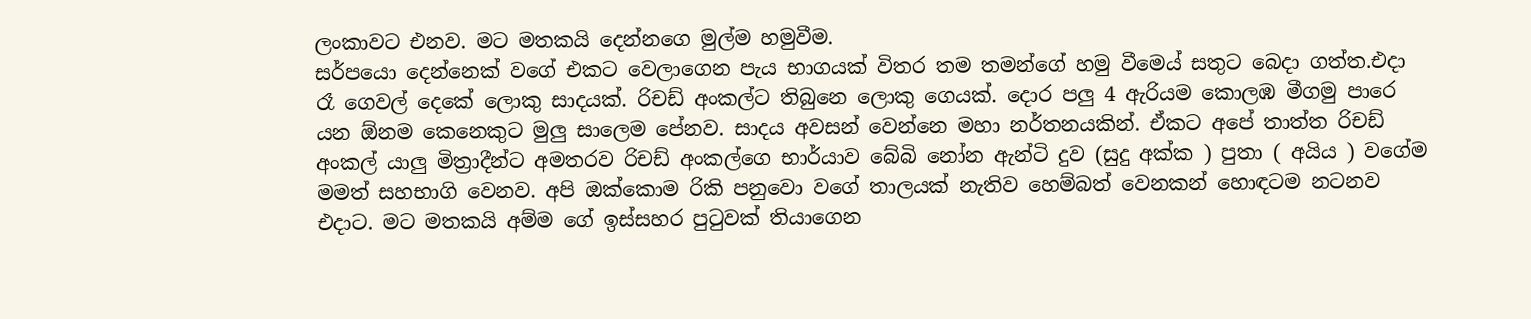ලංකාවට එනව. මට මතකයි දෙන්නගෙ මුල්ම හමුවීම.
සර්පයො දෙන්නෙක් වගේ එකට වෙලාගෙන පැය භාගයක් විතර තම තමන්ගේ හමු වීමෙය් සතුට බෙදා ගත්ත.එදා රෑ ගෙවල් දෙකේ ලොකු සාදයක්. රිචඩ් අංකල්ට තිබුනෙ ලොකු ගෙයක්. දොර පලු 4 ඇරියම කොලඹ මීගමු පාරෙ යන ඕනම කෙනෙකුට මුලු සාලෙම පේනව. සාදය අවසන් වෙන්නෙ මහා නර්තනයකින්. ඒකට අපේ තාත්ත රිචඩ් අංකල් යාලු මිත්‍රාදීන්ට අමතරව රිචඩ් අංකල්ගෙ භාර්යාව බේබි නෝන ඇන්ටි දුව (සුදු අක්ක ) පුතා ( අයිය ) වගේම මමත් සහභාගි වෙනව. අපි ඔක්කොම රිකි පනුවො වගේ තාලයක් නැතිව හෙම්බත් වෙනකන් හොඳටම නටනව එදාට. මට මතකයි අම්ම ගේ ඉස්සහර පුටුවක් තියාගෙන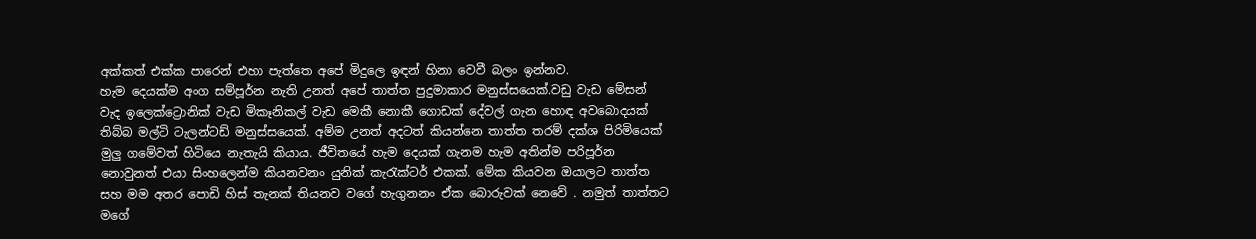අක්කත් එක්ක පාරෙන් එහා පැත්තෙ අපේ මිදුලෙ ඉඳන් හිනා වෙවී බලං ඉන්නව.
හැම දෙයක්ම අංග සම්පූර්න නැති උනත් අපේ තාත්ත පුදුමාකාර මනුස්සයෙක්.වඩු වැඩ මේසන් වැද ඉලෙක්ට්‍රොනික් වැඩ මිකෑනිකල් වැඩ මෙකී නොකී ගොඩක් දේවල් ගැන හොඳ අවබොදයක් තිබ්බ මල්ටි ටැලන්ටඩ් මනුස්සයෙක්. අම්ම උනත් අදටත් කියන්නෙ තාත්ත තරම් දක්ශ පිරිමියෙක් මුලු ගමේවත් හිටියෙ නැතැයි කියාය. ජීවිතයේ හැම දෙයක් ගැනම හැම අතින්ම පරිපූර්න නොවුනත් එයා සිංහලෙන්ම කියනවනං යුනික් කැරැක්ටර් එකක්. මේක කියවන ඔයාලට තාත්ත සහ මම අතර පොඩි හිස් තැනක් තියනව වගේ හැගුනනං ඒක බොරුවක් නෙවේ . නමුත් තාත්තට මගේ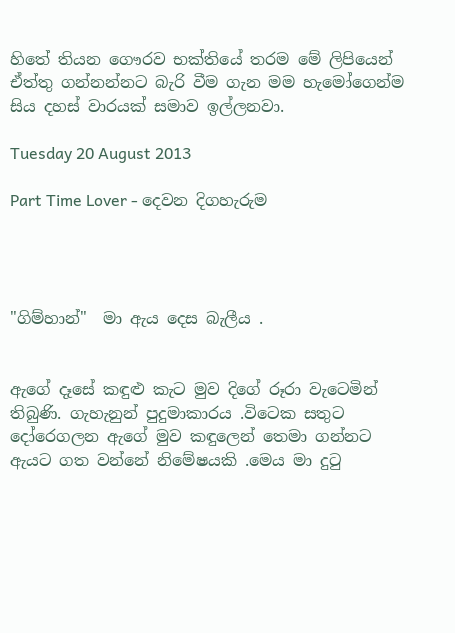හිතේ තියන ගෞරව භක්තියේ තරම මේ ලිපියෙන් ඒත්තු ගන්නන්නට බැරි වීම ගැන මම හැමෝගෙන්ම සිය දහස් වාරයක් සමාව ඉල්ලනවා.

Tuesday 20 August 2013

Part Time Lover - දෙවන දිගහැරුම




"ගිම්හාන්"  මා ඇය දෙස බැලීය .


ඇගේ දෑසේ කඳුළු කැට මුව දිගේ රූරා වැටෙමින් තිබුණි. ගැහැනුන් පුදුමාකාරය .විටෙක සතුට දෝරෙගලන ඇගේ මුව කඳුලෙන් තෙමා ගන්නට ඇයට ගත වන්නේ නිමේෂයකි .මෙය මා දුටු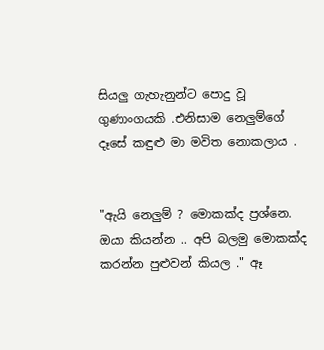සියලු ගැහැනුන්ට පොදු වූ ගුණාංගයකි .එනිසාම නෙලුම්ගේ දෑසේ කඳුළු මා මවිත නොකලාය .


"ඇයි නෙලුම් ? මොකක්ද ප්‍රශ්නෙ. ඔයා කියන්න .. අපි බලමු මොකක්ද කරන්න පුළුවන් කියල ." ඈ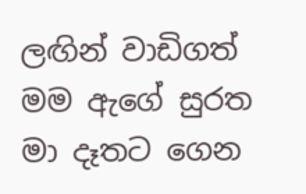ලඟින් වාඩිගත් මම ඇගේ සුරත මා දෑතට ගෙන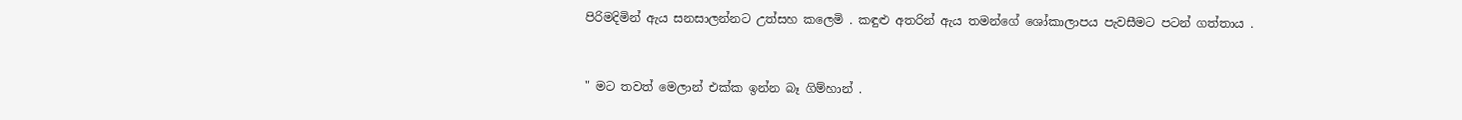පිරිමදිමින් ඇය සනසාලන්නට උත්සහ කලෙමි . කඳුළු අතරින් ඇය තමන්ගේ ශෝකාලාපය පැවසීමට පටන් ගත්තාය .


" මට තවත් මෙලාන් එක්ක ඉන්න බෑ ගිම්හාන් .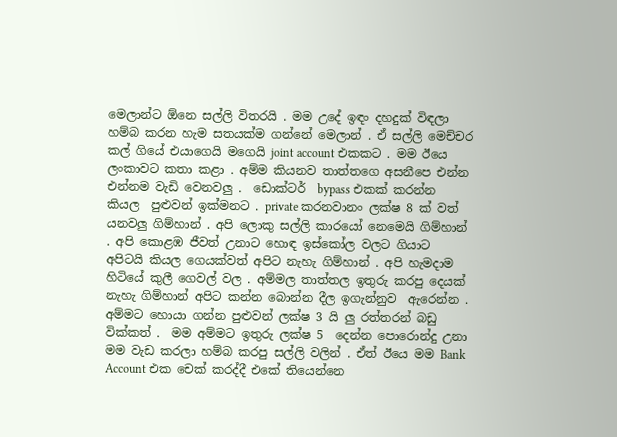මෙලාන්ට ඕනෙ සල්ලි විතරයි . මම උදේ ඉඳං දහදුක් විඳලා හම්බ කරන හැම සතයක්ම ගන්නේ මෙලාන් . ඒ සල්ලි මෙච්චර කල් ගියේ එයාගෙයි මගෙයි joint account එකකට . මම ඊයෙ ලංකාවට කතා කළා . අම්ම කියනව තාත්තගෙ අසනීපෙ එන්න එන්නම වැඩි වෙනවලු .  ඩොක්ටර්  bypass එකක් කරන්න කියල  පුළුවන් ඉක්මනට . private කරනවානං ලක්ෂ 8 ක් වත් යනවලු ගිම්හාන් . අපි ලොකු සල්ලි කාරයෝ නෙමෙයි ගිම්හාන් . අපි කොළඹ ජීවත් උනාට හොඳ ඉස්කෝල වලට ගියාට අපිටයි කියල ගෙයක්වත් අපිට නැහැ ගිම්හාන් . අපි හැමදාම හිටියේ කුලී ගෙවල් වල . අම්මල තාත්තල ඉතුරු කරපු දෙයක් නැහැ ගිම්හාන් අපිට කන්න බොන්න දීල ඉගැන්නුව  ඇරෙන්න . අම්මට හොයා ගන්න පුළුවන් ලක්ෂ 3 යි ලු රත්තරන් බඩු වික්කත් .  මම අම්මට ඉතුරු ලක්ෂ 5  දෙන්න පොරොන්දු උනා මම වැඩ කරලා හම්බ කරපු සල්ලි වලින් . ඒත් ඊයෙ මම Bank Account එක චෙක් කරද්දී එකේ තියෙන්නෙ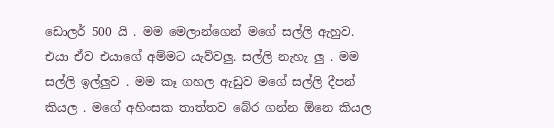ඩොලර් 500 යි . මම මෙලාන්ගෙන් මගේ සල්ලි ඇහුව. එයා ඒව එයාගේ අම්මට යැව්වලු. සල්ලි නැහැ ලු . මම සල්ලි ඉල්ලුව . මම කෑ ගහල ඇඩුව මගේ සල්ලි දීපන් කියල . මගේ අහිංසක තාත්තව බේර ගන්න ඕනෙ කියල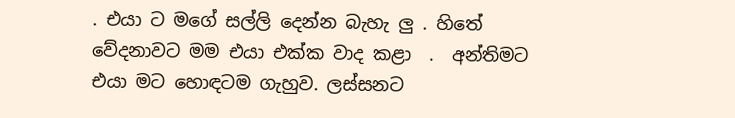. එයා ට මගේ සල්ලි දෙන්න බැහැ ලු . හිතේ වේදනාවට මම එයා එක්ක වාද කළා  .  අන්තිමට එයා මට හොඳටම ගැහුව. ලස්සනට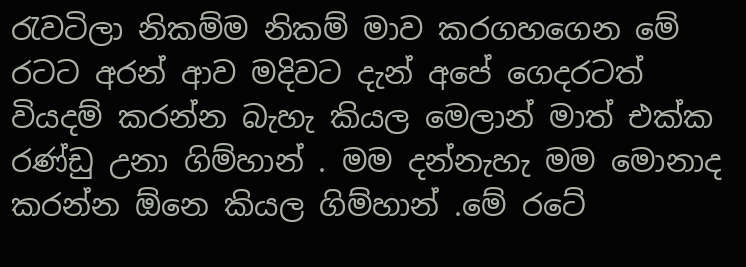රැවටිලා නිකම්ම නිකම් මාව කරගහගෙන මේ රටට අරන් ආව මදිවට දැන් අපේ ගෙදරටත් වියදම් කරන්න බැහැ කියල මෙලාන් මාත් එක්ක රණ්ඩු උනා ගිම්හාන් . මම දන්නැහැ මම මොනාද කරන්න ඕනෙ කියල ගිම්හාන් .මේ රටේ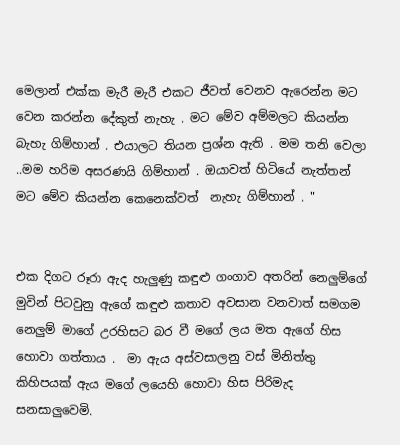මෙලාන් එක්ක මැරී මැරී එකට ජීවත් වෙනව ඇරෙන්න මට වෙන කරන්න දේකුත් නැහැ . මට මේව අම්මලට කියන්න බැහැ ගිම්හාන් . එයාලට තියන ප්‍රශ්න ඇති . මම තනි වෙලා ..මම හරිම අසරණයි ගිම්හාන් . ඔයාවත් හිටියේ නැත්තන් මට මේව කියන්න කෙනෙක්වත්  නැහැ ගිම්හාන් . "


එක දිගට රූරා ඇද හැලුණු කඳුළු ගංගාව අතරින් නෙලුම්ගේ මුවින් පිටවුනු ඇගේ කඳුළු කතාව අවසාන වනවාත් සමගම නෙලුම් මාගේ උරහිසට බර වී මගේ ලය මත ඇගේ හිස හොවා ගත්තාය .  මා ඇය අස්වසාලනු වස් මිනිත්තු කිහිපයක් ඇය මගේ ලයෙහි හොවා හිස පිරිමැද සනසාලුවෙමි.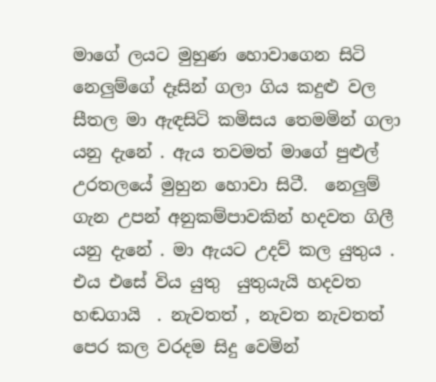මාගේ ලයට මුහුණ හොවාගෙන සිටි නෙලුම්ගේ දෑසින් ගලා ගිය කදුළු වල සීතල මා ඇඳසිටි කමිසය තෙමමින් ගලා යනු දැනේ . ඇය තවමත් මාගේ පුළුල් උරතලයේ මුහුන හොවා සිටී.  නෙලුම් ගැන උපන් අනුකම්පාවකින් හදවත ගිලී යනු දැනේ . මා ඇයට උදව් කල යුතුය . එය එසේ විය යුතු  යුතුයැයි හදවත හඬගායි  . නැවතත් , නැවත නැවතත් පෙර කල වරදම සිදු වෙමින්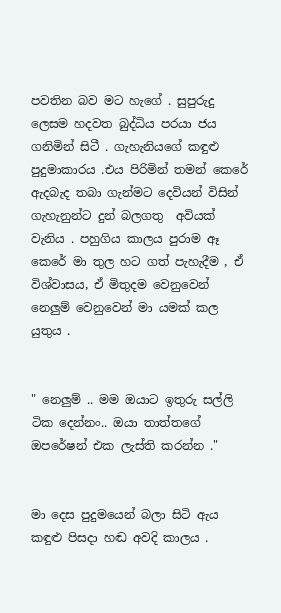පවතින බව මට හැගේ . සුපුරුදු ලෙසම හදවත බුද්ධිය පරයා ජය ගනිමින් සිටී . ගැහැනියගේ කඳුළු පුදුමාකාරය .එය පිරිමින් තමන් කෙරේ ඇදබැද තබා ගැන්මට දෙවියන් විසින් ගැහැනුන්ට දුන් බලගතු  අවියක් වැනිය . පහුගිය කාලය පුරාම ඈ කෙරේ මා තුල හට ගත් පැහැදීම , ඒ විශ්වාසය, ඒ මිතුදම වෙනුවෙන් නෙලුම් වෙනුවෙන් මා යමක් කල යුතුය .


" නෙලුම් .. මම ඔයාට ඉතුරු සල්ලි ටික දෙන්නං.. ඔයා තාත්තගේ ඔපරේෂන් එක ලැස්ති කරන්න ."


මා දෙස පුදුමයෙන් බලා සිටි ඇය කඳුළු පිසදා හඬ අවදි කාලය .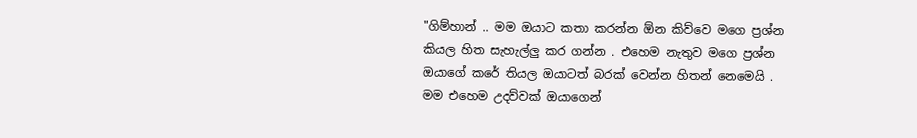"ගිම්හාන් .. මම ඔයාට කතා කරන්න ඕන කිව්වෙ මගෙ ප්‍රශ්න කියල හිත සැහැල්ලු කර ගන්න . එහෙම නැතුව මගෙ ප්‍රශ්න ඔයාගේ කරේ තියල ඔයාටත් බරක් වෙන්න හිතන් නෙමෙයි . මම එහෙම උදව්වක් ඔයාගෙන්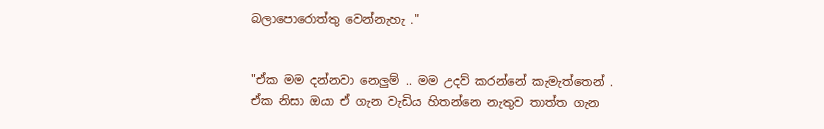බලාපොරොත්තු වෙන්නැහැ ."


"ඒක මම දන්නවා නෙලුම් .. මම උදව් කරන්නේ කැමැත්තෙන් . ඒක නිසා ඔයා ඒ ගැන වැඩිය හිතන්නෙ නැතුව තාත්ත ගැන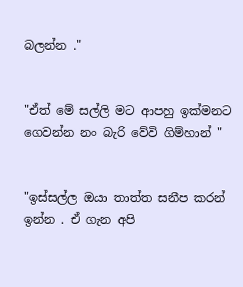බලන්න ."


"ඒත් මේ සල්ලි මට ආපහු ඉක්මනට ගෙවන්න නං බැරි වේවි ගිම්හාන් "


"ඉස්සල්ල ඔයා තාත්ත සනීප කරන් ඉන්න . ඒ ගැන අපි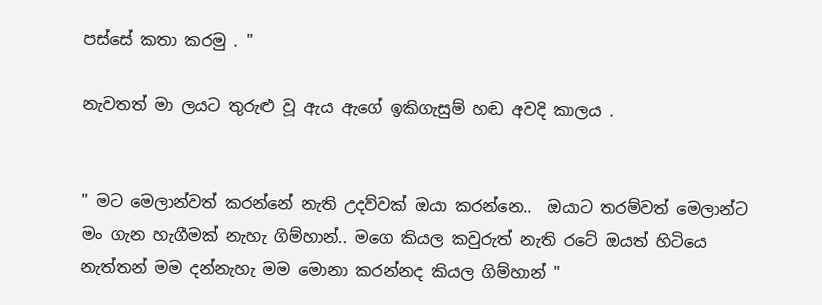පස්සේ කතා කරමු . "

නැවතත් මා ලයට තුරුළු වූ ඇය ඇගේ ඉකිගැසුම් හඬ අවදි කාලය .


" මට මෙලාන්වත් කරන්නේ නැති උදව්වක් ඔයා කරන්නෙ..  ඔයාට තරම්වත් මෙලාන්ට මං ගැන හැගීමක් නැහැ ගිම්හාන්.. මගෙ කියල කවුරුත් නැති රටේ ඔයත් හිටියෙ නැත්තන් මම දන්නැහැ මම මොනා කරන්නද කියල ගිම්හාන් "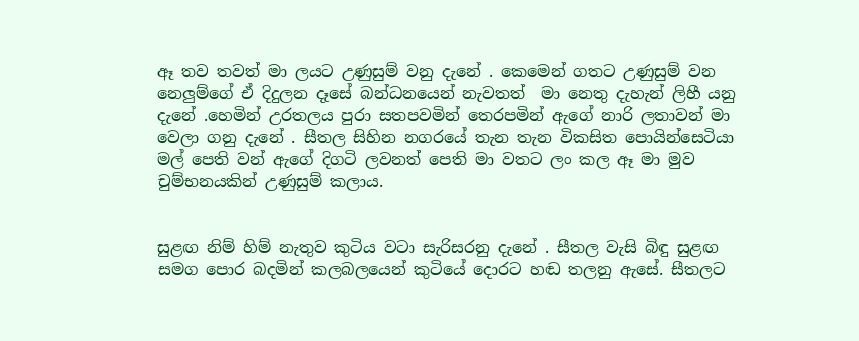ඈ තව තවත් මා ලයට උණුසුම් වනු දැනේ . කෙමෙන් ගතට උණුසුම් වන නෙලුම්ගේ ඒ දිදුලන දෑසේ බන්ධනයෙන් නැවතත්  මා නෙතු දැහැන් ලිහී යනු දැනේ .හෙමින් උරතලය පුරා සතපවමින් තෙරපමින් ඇගේ නාරි ලතාවන් මා වෙලා ගනු දැනේ . සීතල සිහින නගරයේ තැන තැන විකසිත පොයින්සෙටියා මල් පෙති වන් ඇගේ දිගටි ලවනත් පෙති මා වතට ලං කල ඈ මා මුව චුම්භනයකින් උණුසුම් කලාය.


සුළඟ නිම් හිම් නැතුව කුටිය වටා සැරිසරනු දැනේ . සීතල වැසි බිඳු සුළඟ සමග පොර බදමින් කලබලයෙන් කුටියේ දොරට හඬ තලනු ඇසේ. සීතලට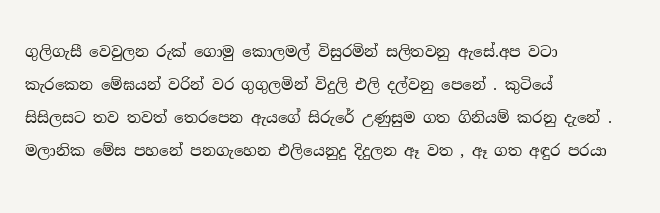ගුලිගැසී වෙවුලන රුක් ගොමු කොලමල් විසුරමින් සලිතවනු ඇසේ.අප වටා කැරකෙන මේඝයන් වරින් වර ගුගුලමින් විදුලි එලි දල්වනු පෙනේ . කුටියේ සිසිලසට තව තවත් තෙරපෙන ඇයගේ සිරුරේ උණුසුම ගත ගිනියම් කරනු දැනේ . මලානික මේස පහනේ පනගැහෙන එලියෙනුදු දිදුලන ඈ වත , ඈ ගත අඳුර පරයා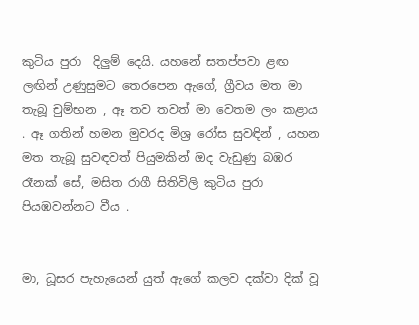කුටිය පුරා  දිලුම් දෙයි. යහනේ සතප්පවා ළඟ ලඟින් උණුසුමට තෙරපෙන ඇගේ, ග්‍රීවය මත මා තැබූ චුම්භන , ඈ තව තවත් මා වෙතම ලං කළාය . ඈ ගතින් හමන මුවරද මිශ්‍ර රෝස සුවඳින් , යහන මත තැබූ සුවඳවත් පියුමකින් ඔද වැඩුණු බඹර රෑනක් සේ, මසිත රාගී සිතිවිලි කුටිය පුරා පියඹවන්නට වීය .


මා, ධූසර පැහැයෙන් යුත් ඇගේ කලව දක්වා දික් වූ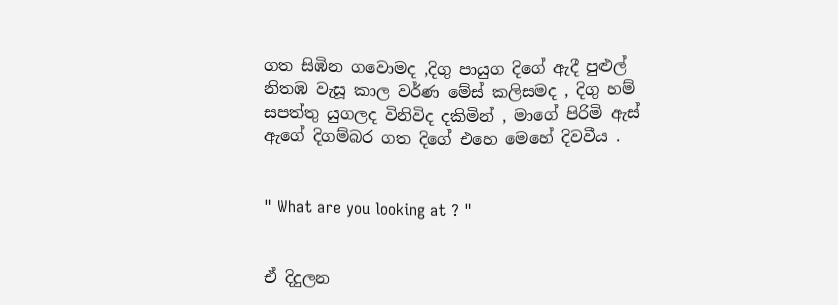ගත සිඹින ගවොමද ,දිගු පායුග දිගේ ඇදී පුළුල් නිතඹ වැසූ කාල වර්ණ මේස් කලිසමද , දිගු හම් සපත්තු යුගලද විනිවිද දකිමින් , මාගේ පිරිමි ඇස් ඇගේ දිගම්බර ගත දිගේ එහෙ මෙහේ දිවවීය .


" What are you looking at ? "


ඒ දිදුලන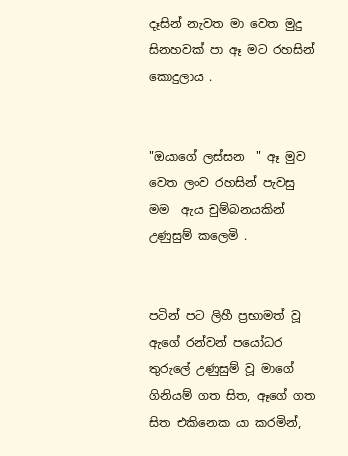දෑසින් නැවත මා වෙත මුදු සිනහවක් පා ඈ මට රහසින් කොදුලාය .


"ඔයාගේ ලස්සන  " ඈ මුව වෙත ලංව රහසින් පැවසු මම  ඇය චුම්බනයකින් උණුසුම් කලෙමි .


පටින් පට ලිහී ප්‍රභාමත් වූ ඇගේ රන්වන් පයෝධර තුරුලේ උණුසුම් වූ මාගේ ගිනියම් ගත සිත, ඈගේ ගත සිත එකිනෙක යා කරමින්,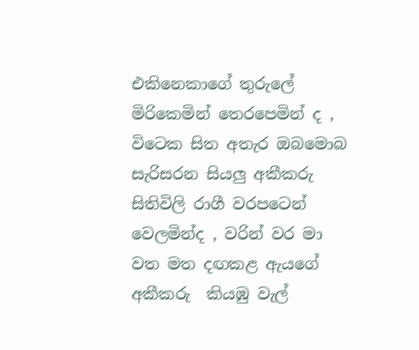එකිනෙකාගේ තුරුලේ මිරිකෙමින් තෙරපෙමින් ද , විටෙක සිත අතැර ඔබමොබ සැරිසරන සියලු අකීකරු සිතිවිලි රාගී වරපටෙන් වෙලමින්ද , වරින් වර මා වත මත දඟකළ ඇයගේ අකීකරු  කියඹු වැල්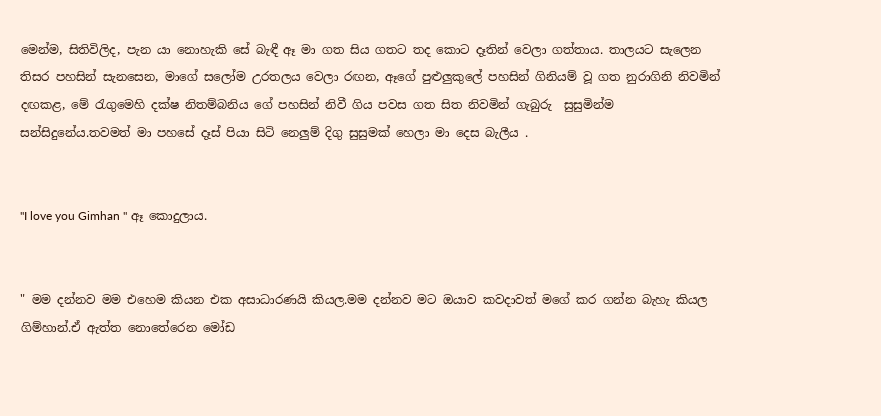මෙන්ම, සිතිවිලිද, පැන යා නොහැකි සේ බැඳී ඈ මා ගත සිය ගතට තද කොට දෑතින් වෙලා ගත්තාය. තාලයට සැලෙන තිසර පහසින් සැනසෙන, මාගේ සලෝම උරතලය වෙලා රඟන, ඈගේ පුළුලුකුලේ පහසින් ගිනියම් වූ ගත නුරාගිනි නිවමින් දඟකළ, මේ රැගුමෙහි දක්ෂ නිතම්බනිය ගේ පහසින් නිවී ගිය පවස ගත සිත නිවමින් ගැබුරු  සුසුමින්ම සන්සිදුනේය.තවමත් මා පහසේ දෑස් පියා සිටි නෙලුම් දිගු සුසුමක් හෙලා මා දෙස බැලීය .


"I love you Gimhan " ඈ කොදුලාය.


" මම දන්නව මම එහෙම කියන එක අසාධාරණයි කියල.මම දන්නව මට ඔයාව කවදාවත් මගේ කර ගන්න බැහැ කියල ගිම්හාන්.ඒ ඇත්ත නොතේරෙන මෝඩ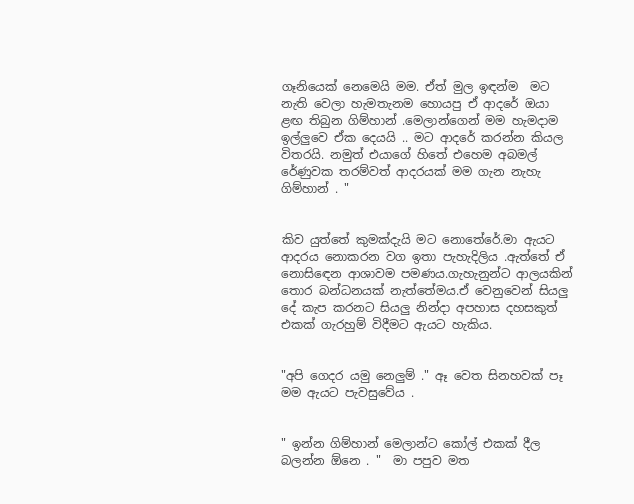ගෑනියෙක් නෙමෙයි මම. ඒත් මුල ඉඳන්ම  මට නැති වෙලා හැමතැනම හොයපු ඒ ආදරේ ඔයා ළඟ තිබුන ගිම්හාන් .මෙලාන්ගෙන් මම හැමදාම ඉල්ලුවෙ ඒක දෙයයි .. මට ආදරේ කරන්න කියල විතරයි. නමුත් එයාගේ හිතේ එහෙම අබමල් රේණුවක තරම්වත් ආදරයක් මම ගැන නැහැ ගිම්හාන් . "


කිව යුත්තේ කුමක්දැයි මට නොතේරේ.මා ඇයට ආදරය නොකරන වග ඉතා පැහැදිලිය .ඇත්තේ ඒ නොසිඳෙන ආශාවම පමණය.ගැහැනුන්ට ආලයකින් තොර බන්ධනයක් නැත්තේමය.ඒ වෙනුවෙන් සියලු දේ කැප කරනට සියලු නින්දා අපහාස දහසකුත් එකක් ගැරහුම් විදීමට ඇයට හැකිය.


"අපි ගෙදර යමු නෙලුම් ." ඈ වෙත සිනහවක් පෑ මම ඇයට පැවසුවේය .


" ඉන්න ගිම්හාන් මෙලාන්ට කෝල් එකක් දීල බලන්න ඕනෙ . "  මා පපුව මත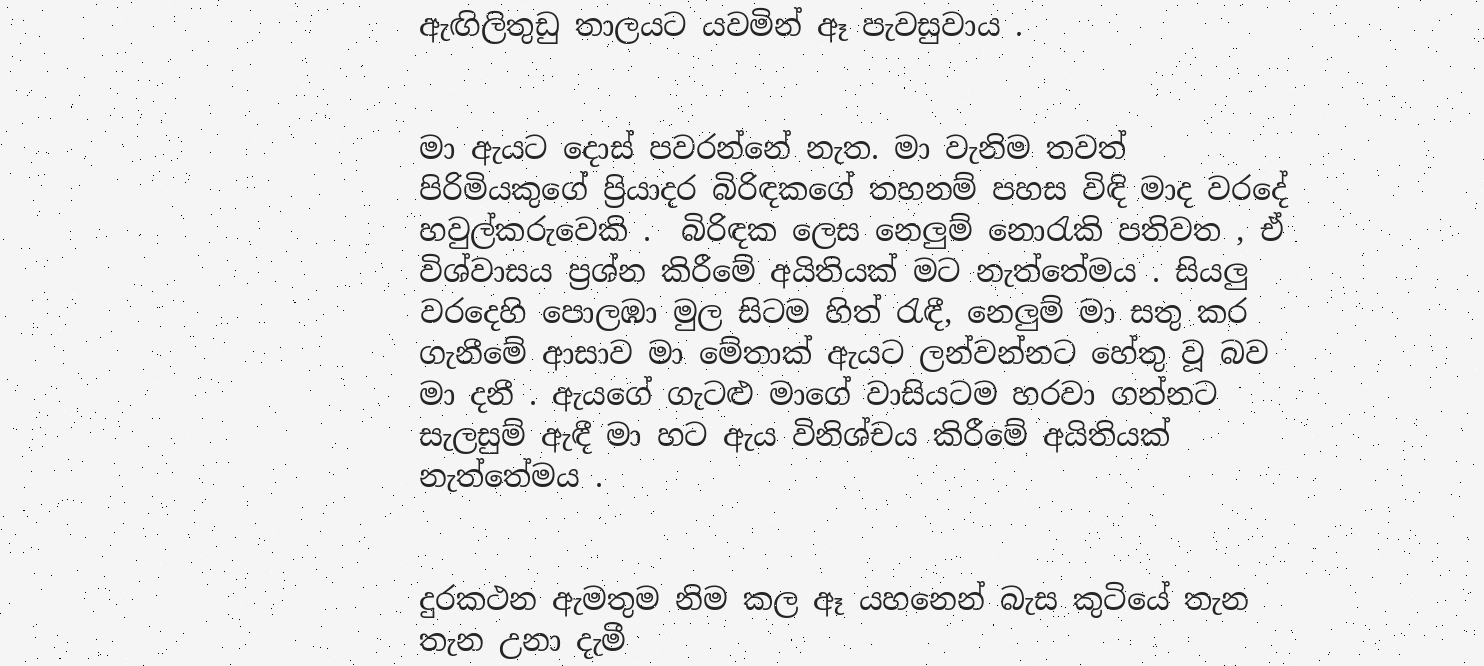ඇඟිලිතුඩු තාලයට යවමින් ඈ පැවසුවාය .


මා ඇයට දොස් පවරන්නේ නැත. මා වැනිම තවත් පිරිමියකුගේ ප්‍රියාදර බිරිඳකගේ තහනම් පහස විඳි මාද වරදේ හවුල්කරුවෙකි .  බිරිඳක ලෙස නෙලුම් නොරැකි පතිවත , ඒ විශ්වාසය ප්‍රශ්න කිරීමේ අයිතියක් මට නැත්තේමය . සියලු වරදෙහි පොලඹා මුල සිටම හිත් රැඳී, නෙලුම් මා සතු කර ගැනීමේ ආසාව මා මේතාක් ඇයට ලන්වන්නට හේතු වූ බව මා දනී . ඇයගේ ගැටළු මාගේ වාසියටම හරවා ගන්නට සැලසුම් ඇඳී මා හට ඇය විනිශ්චය කිරීමේ අයිතියක් නැත්තේමය .


දුරකථන ඇමතුම නිම කල ඈ යහනෙන් බැස කුටියේ තැන තැන උනා දැමී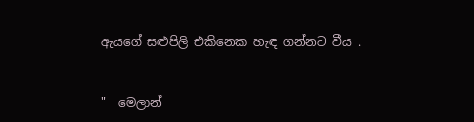ඇයගේ සළුපිලි එකිනෙක හැඳ ගන්නට වීය .


"  මෙලාන්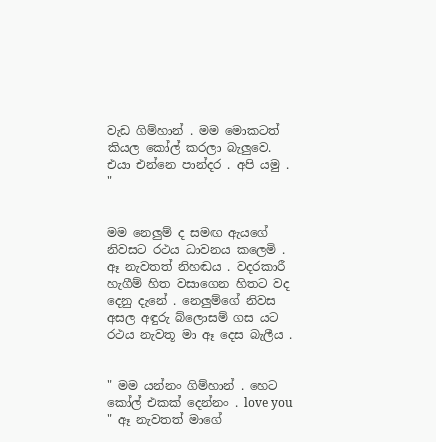වැඩ ගිම්හාන් . මම මොකටත් කියල කෝල් කරලා බැලුවෙ. එයා එන්නෙ පාන්දර . අපි යමු . "


මම නෙලුම් ද සමඟ ඇයගේ නිවසට රථය ධාවනය කලෙමි . ඈ නැවතත් නිහඬය . වදරකාරී හැගීම් හිත වසාගෙන හිතට වද දෙනු දැනේ . නෙලුම්ගේ නිවස අසල අඳුරු බ්ලොසම් ගස යට රථය නැවතූ මා ඈ දෙස බැලීය .


" මම යන්නං ගිම්හාන් . හෙට කෝල් එකක් දෙන්නං . love you " ඈ නැවතත් මාගේ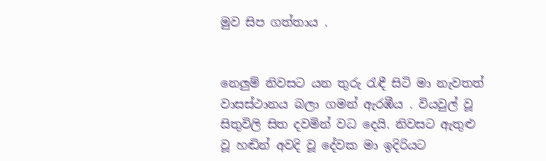මුව සිප ගත්තාය .


නෙලුම් නිවසට යන තුරු රැඳී සිටි මා නැවතත් වාසස්ථානය බලා ගමන් ඇරඹීය . වියවුල් වූ සිතුවිලි සිත දවමින් වධ දෙයි. නිවසට ඇතුළු වූ හඬින් අවදි වූ දේවක මා ඉදිරියට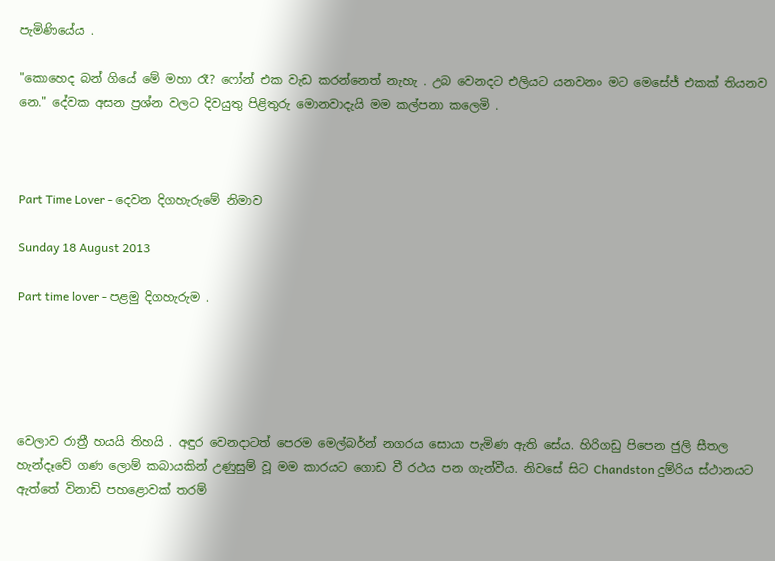පැමිණියේය .

"කොහෙද බන් ගියේ මේ මහා රෑ? ෆෝන් එක වැඩ කරන්නෙත් නැහැ . උබ වෙනදට එලියට යනවනං මට මෙසේජ් එකක් තියනව නෙ." දේවක අසන ප්‍රශ්න වලට දිවයුතු පිළිතුරු මොනවාදැයි මම කල්පනා කලෙමි .



Part Time Lover - දෙවන දිගහැරුමේ නිමාව

Sunday 18 August 2013

Part time lover - පළමු දිගහැරුම .





වෙලාව රාත්‍රී හයයි තිහයි . අඳුර වෙනදාටත් පෙරම මෙල්බර්න් නගරය සොයා පැමිණ ඇති සේය. හිරිගඩු පිපෙන ජුලි සීතල හැන්දෑවේ ගණ ලොම් කබායකින් උණුසුම් වූ මම කාරයට ගොඩ වී රථය පන ගැන්වීය. නිවසේ සිට Chandston දුම්රිය ස්ථානයට ඇත්තේ විනාඩි පහළොවක් තරම්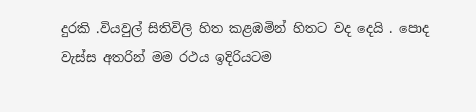දුරකි .වියවුල් සිතිවිලි හිත කළඹමින් හිතට වද දෙයි . පොද වැස්ස අතරින් මම රථය ඉදිරියටම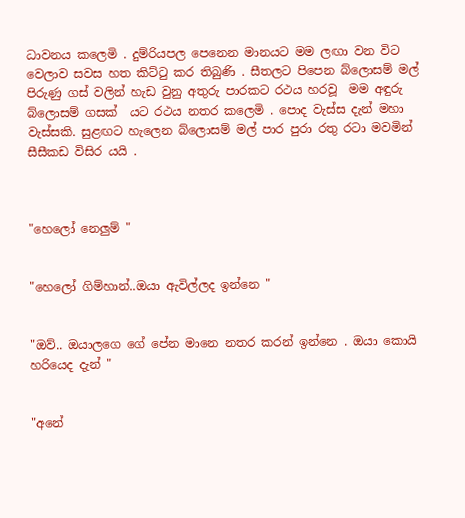ධාවනය කලෙමි . දුම්රියපල පෙනෙන මානයට මම ලඟා වන විට වෙලාව සවස හත කිට්ටු කර තිබුණි . සීතලට පිපෙන බ්ලොසම් මල් පිරුණු ගස් වලින් හැඩ වුනු අතුරු පාරකට රථය හරවූ  මම අඳුරු බ්ලොසම් ගසක්  යට රථය නතර කලෙමි . පොද වැස්ස දැන් මහා වැස්සකි. සුළඟට හැලෙන බ්ලොසම් මල් පාර පුරා රතු රටා මවමින් සීසීකඩ විසිර යයි .



"හෙලෝ නෙලුම් "


"හෙලෝ ගිම්හාන්..ඔයා ඇවිල්ලද ඉන්නෙ "


"ඔව්.. ඔයාලගෙ ගේ පේන මානෙ නතර කරන් ඉන්නෙ . ඔයා කොයි හරියෙද දැන් "


"අනේ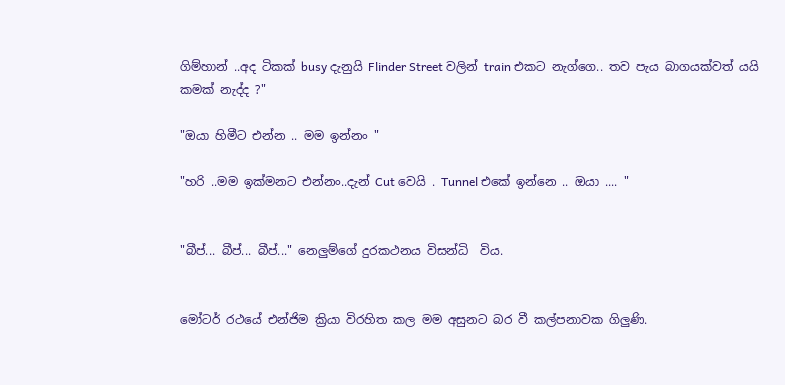ගිම්හාන් ..අද ටිකක් busy දැනුයි Flinder Street වලින් train එකට නැග්ගෙ.. තව පැය බාගයක්වත් යයි කමක් නැද්ද ?"

"ඔයා හිමීට එන්න .. මම ඉන්නං "

"හරි ..මම ඉක්මනට එන්නං..දැන් Cut වෙයි . Tunnel එකේ ඉන්නෙ .. ඔයා .... "


"බීප්... බීප්... බීප්..." නෙලුම්ගේ දුරකථනය විසන්ධි  විය.


මෝටර් රථයේ එන්ජිම ක්‍රියා විරහිත කල මම අසුනට බර වී කල්පනාවක ගිලුණි.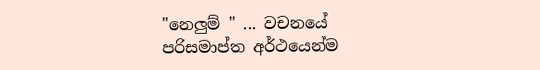"නෙලුම් " ... වචනයේ පරිසමාප්ත අර්ථයෙන්ම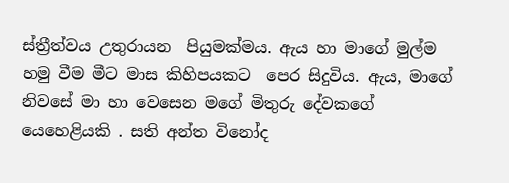ස්ත්‍රීත්වය උතුරායන  පියුමක්මය. ඇය හා මාගේ මුල්ම හමු වීම මීට මාස කිහිපයකට  පෙර සිදුවිය. ඇය, මාගේ නිවසේ මා හා වෙසෙන මගේ මිතුරු දේවකගේ යෙහෙළියකි . සති අන්ත විනෝද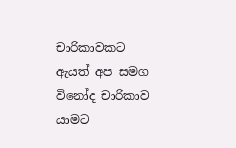චාරිකාවකට ඇයත් අප සමග විනෝද චාරිකාව යාමට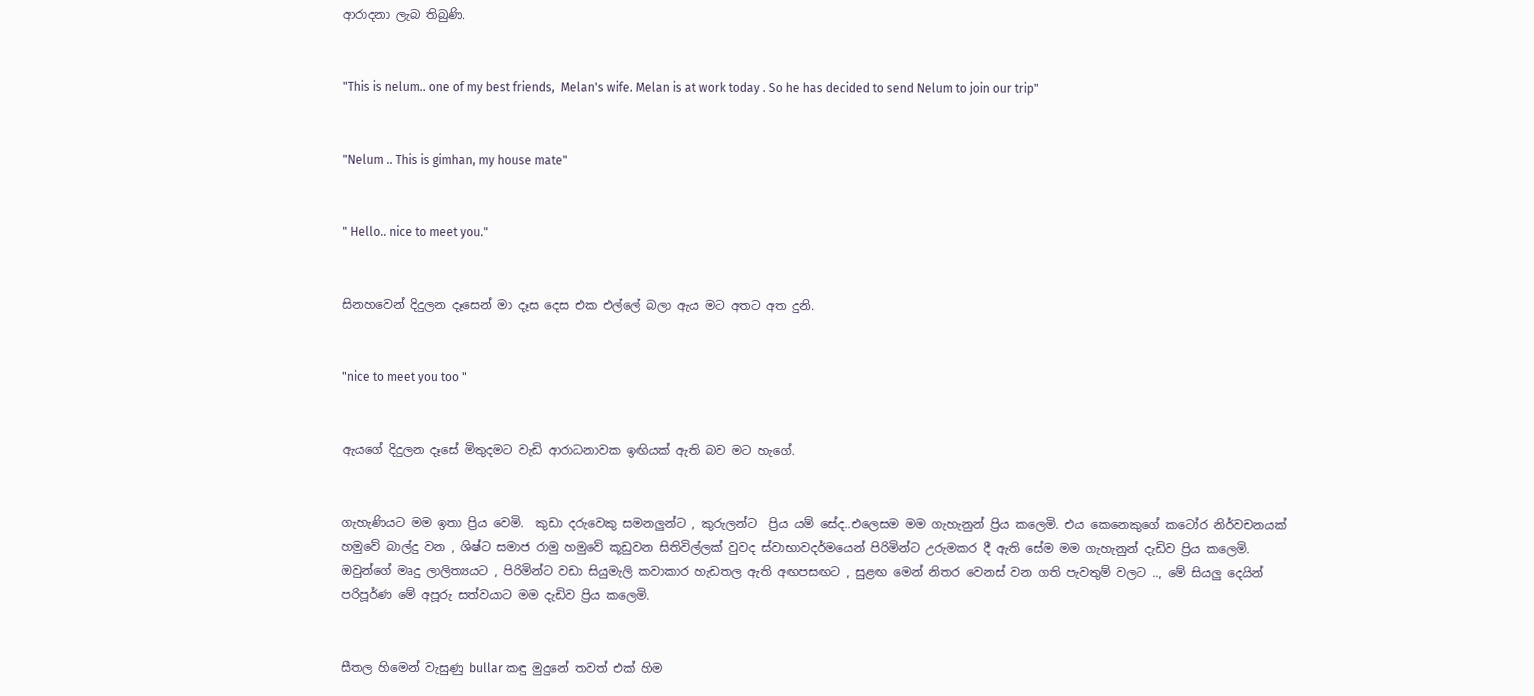ආරාදනා ලැබ තිබුණි.


"This is nelum.. one of my best friends,  Melan's wife. Melan is at work today . So he has decided to send Nelum to join our trip"


"Nelum .. This is gimhan, my house mate"


" Hello.. nice to meet you."


සිනහවෙන් දිදුලන දෑසෙන් මා දෑස දෙස එක එල්ලේ බලා ඇය මට අතට අත දුනි.


"nice to meet you too "


ඇයගේ දිදුලන දෑසේ මිතුදමට වැඩි ආරාධනාවක ඉඟියක් ඇති බව මට හැගේ.


ගැහැණියට මම ඉතා ප්‍රිය වෙමි.  කුඩා දරුවෙකු සමනලුන්ට , කුරුලන්ට  ප්‍රිය යම් සේද..එලෙසම මම ගැහැනුන් ප්‍රිය කලෙමි. එය කෙනෙකුගේ කටෝර නිර්වචනයක් හමුවේ බාල්දු වන , ශිෂ්ට සමාජ රාමු හමුවේ කූඩුවන සිතිවිල්ලක් වුවද ස්වාභාවදර්මයෙන් පිරිමින්ට උරුමකර දී ඇති සේම මම ගැහැනුන් දැඩිව ප්‍රිය කලෙමි. ඔවුන්ගේ මෘදු ලාලිත්‍යයට , පිරිමින්ට වඩා සියුමැලි කවාකාර හැඩතල ඇති අඟපසඟට , සුළඟ මෙන් නිතර වෙනස් වන ගති පැවතුම් වලට .., මේ සියලු දෙයින් පරිපූර්ණ මේ අපූරු සත්වයාට මම දැඩිව ප්‍රිය කලෙමි.


සීතල හිමෙන් වැසුණු bullar කඳු මුදුනේ තවත් එක් හිම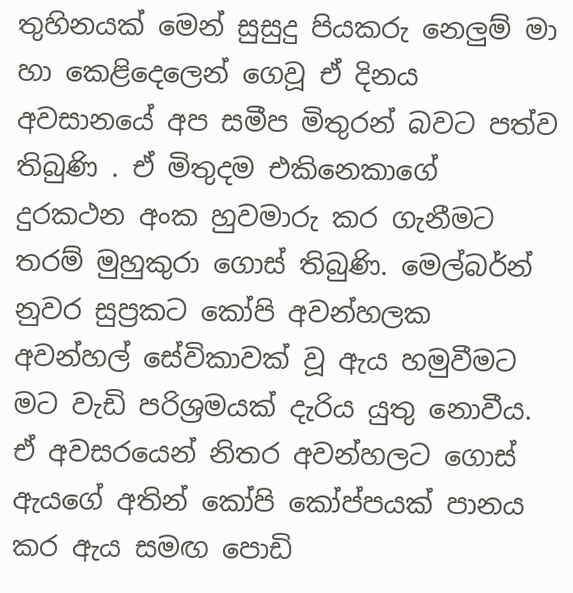තුහිනයක්‌ මෙන් සුසුදු පියකරු නෙලුම් මා හා කෙළිදෙලෙන් ගෙවූ ඒ දිනය අවසානයේ අප සමීප මිතුරන් බවට පත්ව තිබුණි . ඒ මිතුදම එකිනෙකාගේ දුරකථන අංක හුවමාරු කර ගැනීමට තරම් මුහුකුරා ගොස් තිබුණි. මෙල්බර්න් නුවර සුප්‍රකට කෝපි අවන්හලක අවන්හල් සේවිකාවක් වූ ඇය හමුවීමට මට වැඩි පරිශ්‍රමයක් දැරිය යුතු නොවීය. ඒ අවසරයෙන් නිතර අවන්හලට ගොස් ඇයගේ අතින් කෝපි කෝප්පයක් පානය කර ඇය සමඟ පොඩි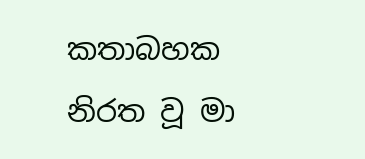කතාබහක නිරත වූ මා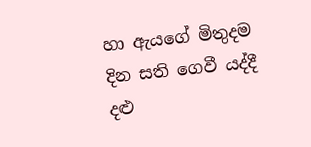හා ඇයගේ මිතුදම දින සති ගෙවී යද්දී දළු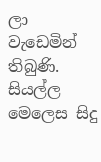ලා වැඩෙමින් තිබුණි. සියල්ල මෙලෙස සිදු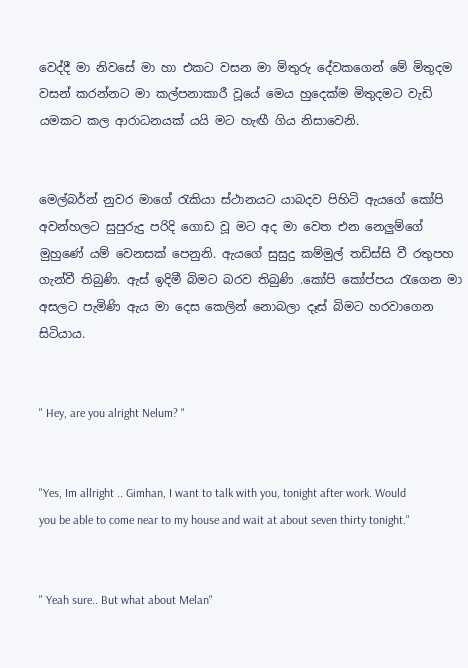වෙද්දී මා නිවසේ මා හා එකට වසන මා මිතුරු දේවකගෙන් මේ මිතුදම වසන් කරන්නට මා කල්පනාකාරී වූයේ මෙය හුදෙක්ම මිතුදමට වැඩි යමකට කල ආරාධනයක් යයි මට හැඟී ගිය නිසාවෙනි.


මෙල්බර්න් නුවර මාගේ රැකියා ස්ථානයට යාබදව පිහිටි ඇයගේ කෝපි අවන්හලට සුපුරුදු පරිදි ගොඩ වූ මට අද මා වෙත එන නෙලුම්ගේ මුහුණේ යම් වෙනසක් පෙනුනි. ඇයගේ සුසුදු කම්මුල් තඩිස්සි වී රතුපහ ගැන්වී තිබුණි. ඇස් ඉදිමී බිමට බරව තිබුණි .කෝපි කෝප්පය රැගෙන මා අසලට පැමිණි ඇය මා දෙස කෙලින් නොබලා දෑස් බිමට හරවාගෙන සිටියාය.


" Hey, are you alright Nelum? "


"Yes, Im allright .. Gimhan, I want to talk with you, tonight after work. Would you be able to come near to my house and wait at about seven thirty tonight."


" Yeah sure.. But what about Melan"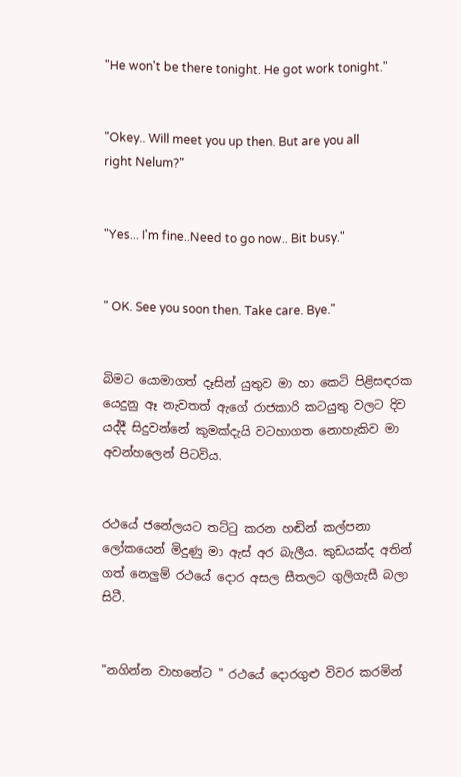"He won't be there tonight. He got work tonight."


"Okey.. Will meet you up then. But are you all right Nelum?"


"Yes... I'm fine..Need to go now.. Bit busy."


" OK. See you soon then. Take care. Bye."


බිමට යොමාගත් දෑසින් යුතුව මා හා කෙටි පිළිසඳරක යෙදුනු ඈ නැවතත් ඇගේ රාජකාරි කටයුතු වලට දිව යද්දී සිදුවන්නේ කුමක්දැයි වටහාගත නොහැකිව මා අවන්හලෙන් පිටවිය.


රථයේ ජනේලයට තට්ටු කරන හඬින් කල්පනා ලෝකයෙන් මිදුණු මා ඇස් අර බැලීය. කුඩයක්ද අතින් ගත් නෙලුම් රථයේ දොර අසල සීතලට ගුලිගැසී බලා සිටී.


"නගින්න වාහනේට " රථයේ දොරගුළු විවර කරමින්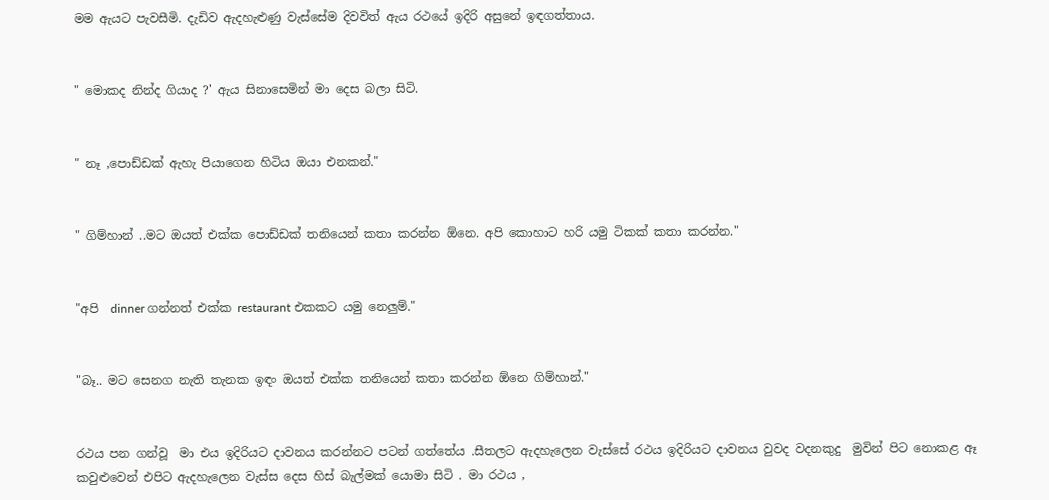මම ඇයට පැවසීමි. දැඩිව ඇදහැළුණු වැස්සේම දිවවිත් ඇය රථයේ ඉදිරි අසුනේ ඉඳගත්තාය.


" මොකද නින්ද ගියාද ?' ඇය සිනාසෙමින් මා දෙස බලා සිටි.


" නෑ ,පොඩ්ඩක් ඇහැ පියාගෙන හිටිය ඔයා එනකන්."


" ගිම්හාන් ..මට ඔයත් එක්ක පොඩ්ඩක් තනියෙන් කතා කරන්න ඕනෙ. අපි කොහාට හරි යමු ටිකක් කතා කරන්න."


"අපි  dinner ගන්නත් එක්ක restaurant එකකට යමු නෙලුම්."


"බෑ.. මට සෙනග නැති තැනක ඉඳං ඔයත් එක්ක තනියෙන් කතා කරන්න ඕනෙ ගිම්හාන්."


රථය පන ගන්වූ  මා එය ඉදිරියට දාවනය කරන්නට පටන් ගත්තේය .සීතලට ඇදහැලෙන වැස්සේ රථය ඉදිරියට දාවනය වුවද වදනකුදු  මුවින් පිට නොකළ ඈ කවුළුවෙන් එපිට ඇදහැලෙන වැස්ස දෙස හිස් බැල්මක් යොමා සිටි . මා රථය ,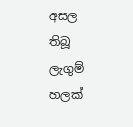අසල තිබූ ලැගුම් හලක්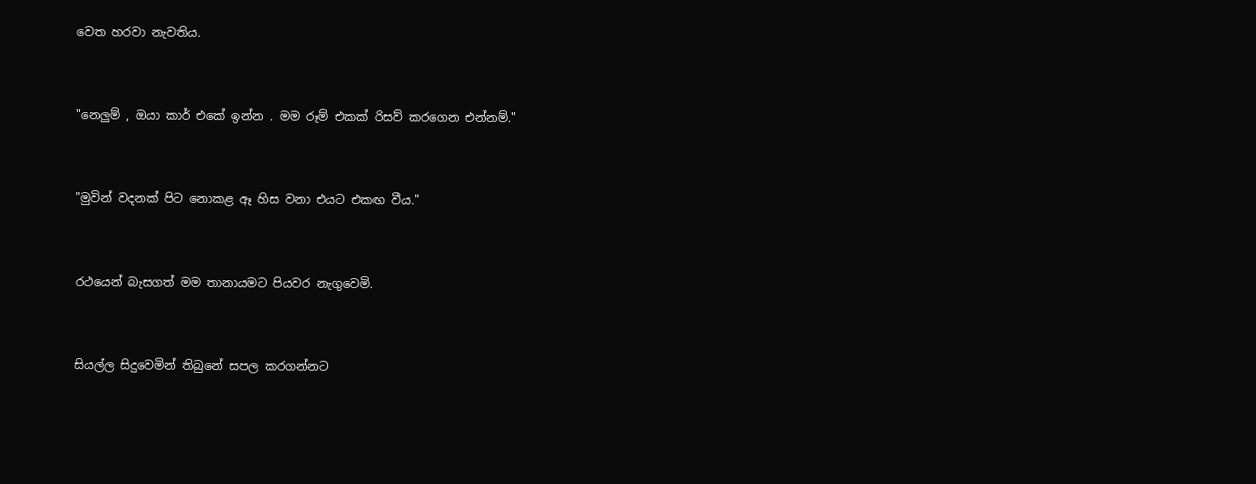වෙත හරවා නැවතිය.


"නෙලුම් , ඔයා කාර් එකේ ඉන්න . මම රූම් එකක් රිසව් කරගෙන එන්නම්."


"මුවින් වදනක් පිට නොකළ ඈ හිස වනා එයට එකඟ වීය."


රථයෙන් බැසගත් මම තානායමට පියවර නැගුවෙමි.


සියල්ල සිදුවෙමින් තිබුනේ සපල කරගන්නට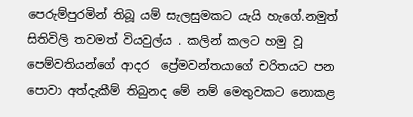පෙරුම්පුරමින් තිබූ යම් සැලසුමකට යැයි හැගේ.නමුත් සිතිවිලි තවමත් වියවුල්ය . කලින් කලට හමු වූ පෙම්වතියන්ගේ ආදර  ප්‍රේමවන්තයාගේ චරිතයට පන පොවා අත්දැකීම් තිබුනද මේ නම් මෙතුවකට නොකළ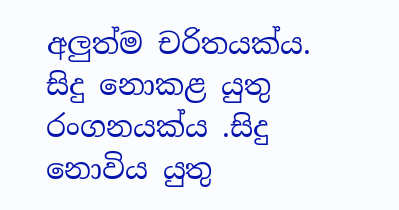අලුත්ම චරිතයක්ය. සිදු නොකළ යුතු රංගනයක්ය .සිදු නොවිය යුතු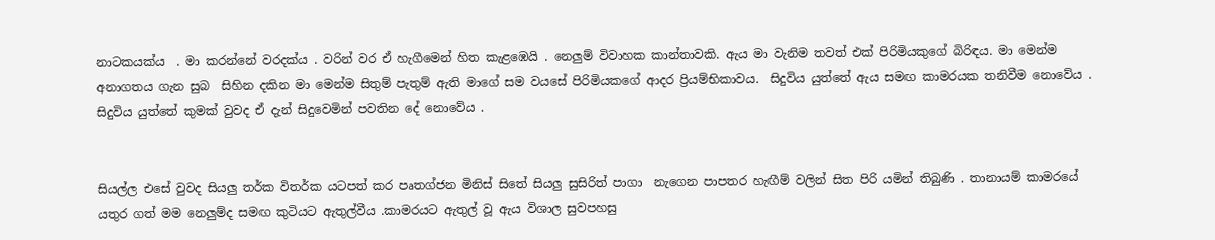නාටකයක්ය  . මා කරන්නේ වරදක්ය . වරින් වර ඒ හැගීමෙන් හිත කැළඹෙයි . නෙලුම් විවාහක කාන්තාවකි. ඇය මා වැනිම තවත් එක් පිරිමියකුගේ බිරිඳය. මා මෙන්ම අනාගතය ගැන සුබ  සිහින දකින මා මෙන්ම සිතුම් පැතුම් ඇති මාගේ සම වයසේ පිරිමියකගේ ආදර ප්‍රියම්භිකාවය.  සිදුවිය යුත්තේ ඇය සමඟ කාමරයක තනිවීම නොවේය . සිදුවිය යුත්තේ කුමක් වුවද ඒ දැන් සිදුවෙමින් පවතින දේ නොවේය .


සියල්ල එසේ වුවද සියලු තර්ක විතර්ක යටපත් කර පෘතග්ජන මිනිස් සිතේ සියලු සුසිරිත් පාගා  නැගෙන පාපතර හැඟීම් වලින් සිත පිරි යමින් තිබුණි . තානායම් කාමරයේ යතුර ගත් මම නෙලුම්ද සමඟ කුටියට ඇතුල්වීය .කාමරයට ඇතුල් වූ ඇය විශාල සුවපහසු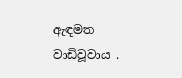ඇඳමත වාඩිවූවාය .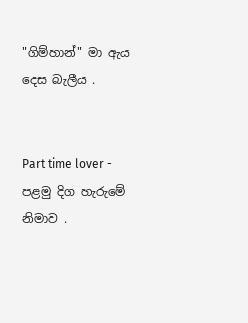"ගිම්හාන්" මා ඇය දෙස බැලීය .


Part time lover - පළමු දිග හැරුමේ නිමාව .